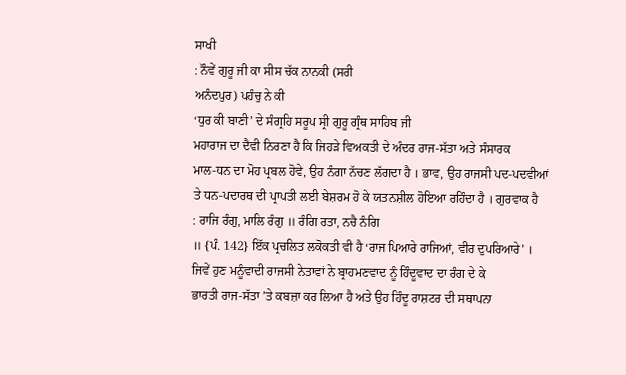ਸਾਖੀ
: ਨੌਵੇਂ ਗੁਰੂ ਜੀ ਕਾ ਸੀਸ ਚੱਕ ਨਾਨਕੀ (ਸਰੀ
ਅਨੰਦਪੁਰ) ਪਹੰਚੁ ਨੇ ਕੀ
‘ਧੁਰ ਕੀ ਬਾਣੀ’ ਦੇ ਸੰਗ੍ਰਹਿ ਸਰੂਪ ਸ੍ਰੀ ਗੁਰੂ ਗ੍ਰੰਥ ਸਾਹਿਬ ਜੀ
ਮਹਾਰਾਜ ਦਾ ਦੈਵੀ ਨਿਰਣਾ ਹੈ ਕਿ ਜਿਹੜੇ ਵਿਅਕਤੀ ਦੇ ਅੰਦਰ ਰਾਜ-ਸੱਤਾ ਅਤੇ ਸੰਸਾਰਕ
ਮਾਲ-ਧਨ ਦਾ ਮੋਹ ਪ੍ਰਬਲ ਹੋਵੇ, ਉਹ ਨੰਗਾ ਨੱਚਣ ਲੱਗਦਾ ਹੈ । ਭਾਵ, ਉਹ ਰਾਜਸੀ ਪਦ-ਪਦਵੀਆਂ
ਤੇ ਧਨ-ਪਦਾਰਥ ਦੀ ਪ੍ਰਾਪਤੀ ਲਈ ਬੇਸ਼ਰਮ ਹੋ ਕੇ ਯਤਨਸ਼ੀਲ ਹੋਇਆ ਰਹਿੰਦਾ ਹੈ । ਗੁਰਵਾਕ ਹੈ
: ਰਾਜਿ ਰੰਗੁ, ਮਾਲਿ ਰੰਗੁ ॥ ਰੰਗਿ ਰਤਾ, ਨਚੈ ਨੰਗਿ
॥ {ਪੰ. 142} ਇੱਕ ਪ੍ਰਚਲਿਤ ਲਕੋਕਤੀ ਵੀ ਹੈ ‘ਰਾਜ ਪਿਆਰੇ ਰਾਜਿਆਂ, ਵੀਰ ਦੁਪਰਿਆਰੇ’ ।
ਜਿਵੇਂ ਹੁਣ ਮਨੂੰਵਾਦੀ ਰਾਜਸੀ ਨੇਤਾਵਾਂ ਨੇ ਬ੍ਰਾਹਮਣਵਾਦ ਨੂੰ ਹਿੰਦੂਵਾਦ ਦਾ ਰੰਗ ਦੇ ਕੇ
ਭਾਰਤੀ ਰਾਜ-ਸੱਤਾ ’ਤੇ ਕਬਜ਼ਾ ਕਰ ਲਿਆ ਹੈ ਅਤੇ ਉਹ ਹਿੰਦੂ ਰਾਸ਼ਟਰ ਦੀ ਸਥਾਪਨਾ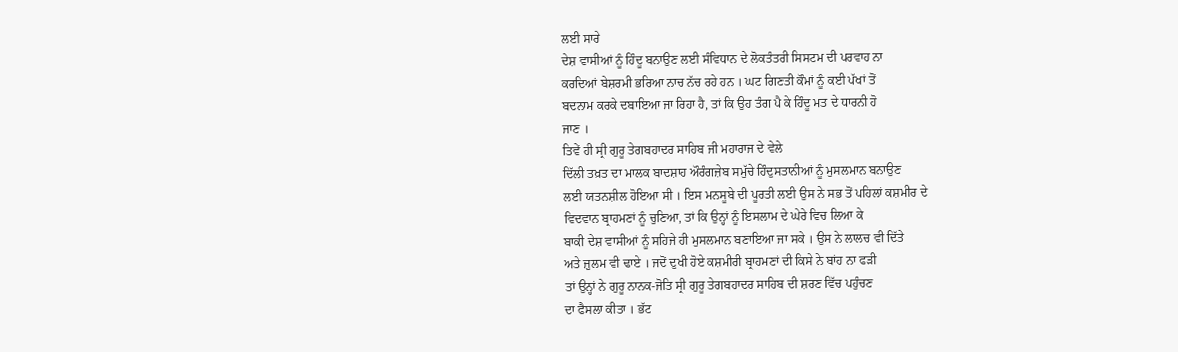ਲਈ ਸਾਰੇ
ਦੇਸ਼ ਵਾਸੀਆਂ ਨੂੰ ਹਿੰਦੂ ਬਨਾਉਣ ਲਈ ਸੰਵਿਧਾਨ ਦੇ ਲੋਕਤੰਤਰੀ ਸਿਸਟਮ ਦੀ ਪਰਵਾਹ ਨਾ
ਕਰਦਿਆਂ ਬੇਸ਼ਰਮੀ ਭਰਿਆ ਨਾਚ ਨੱਚ ਰਹੇ ਹਨ । ਘਟ ਗਿਣਤੀ ਕੌਮਾਂ ਨੂੰ ਕਈ ਪੱਖਾਂ ਤੋਂ
ਬਦਨਾਮ ਕਰਕੇ ਦਬਾਇਆ ਜਾ ਰਿਹਾ ਹੈ, ਤਾਂ ਕਿ ਉਹ ਤੰਗ ਪੈ ਕੇ ਹਿੰਦੂ ਮਤ ਦੇ ਧਾਰਨੀ ਹੋ
ਜਾਣ ।
ਤਿਵੇਂ ਹੀ ਸ੍ਰੀ ਗੁਰੂ ਤੇਗਬਹਾਦਰ ਸਾਹਿਬ ਜੀ ਮਹਾਰਾਜ ਦੇ ਵੇਲੇ
ਦਿੱਲੀ ਤਖ਼ਤ ਦਾ ਮਾਲਕ ਬਾਦਸ਼ਾਹ ਔਰੰਗਜ਼ੇਬ ਸਮੁੱਚੇ ਹਿੰਦੁਸਤਾਨੀਆਂ ਨੂੰ ਮੁਸਲਮਾਨ ਬਨਾਉਣ
ਲਈ ਯਤਨਸ਼ੀਲ ਹੋਇਆ ਸੀ । ਇਸ ਮਨਸੂਬੇ ਦੀ ਪੂਰਤੀ ਲਈ ਉਸ ਨੇ ਸਭ ਤੋਂ ਪਹਿਲਾਂ ਕਸ਼ਮੀਰ ਦੇ
ਵਿਦਵਾਨ ਬ੍ਰਾਹਮਣਾਂ ਨੂੰ ਚੁਣਿਆ, ਤਾਂ ਕਿ ਉਨ੍ਹਾਂ ਨੂੰ ਇਸਲਾਮ ਦੇ ਘੇਰੇ ਵਿਚ ਲਿਆ ਕੇ
ਬਾਕੀ ਦੇਸ਼ ਵਾਸੀਆਂ ਨੂੰ ਸਹਿਜੇ ਹੀ ਮੁਸਲਮਾਨ ਬਣਾਇਆ ਜਾ ਸਕੇ । ਉਸ ਨੇ ਲਾਲਚ ਵੀ ਦਿੱਤੇ
ਅਤੇ ਜ਼ੁਲਮ ਵੀ ਢਾਏ । ਜਦੋਂ ਦੁਖੀ ਹੋਏ ਕਸ਼ਮੀਰੀ ਬ੍ਰਾਹਮਣਾਂ ਦੀ ਕਿਸੇ ਨੇ ਬਾਂਹ ਨਾ ਫੜੀ
ਤਾਂ ਉਨ੍ਹਾਂ ਨੇ ਗੁਰੂ ਨਾਨਕ-ਜੋਤਿ ਸ੍ਰੀ ਗੁਰੂ ਤੇਗਬਹਾਦਰ ਸਾਹਿਬ ਦੀ ਸ਼ਰਣ ਵਿੱਚ ਪਹੁੰਚਣ
ਦਾ ਫੈਸਲਾ ਕੀਤਾ । ਭੱਟ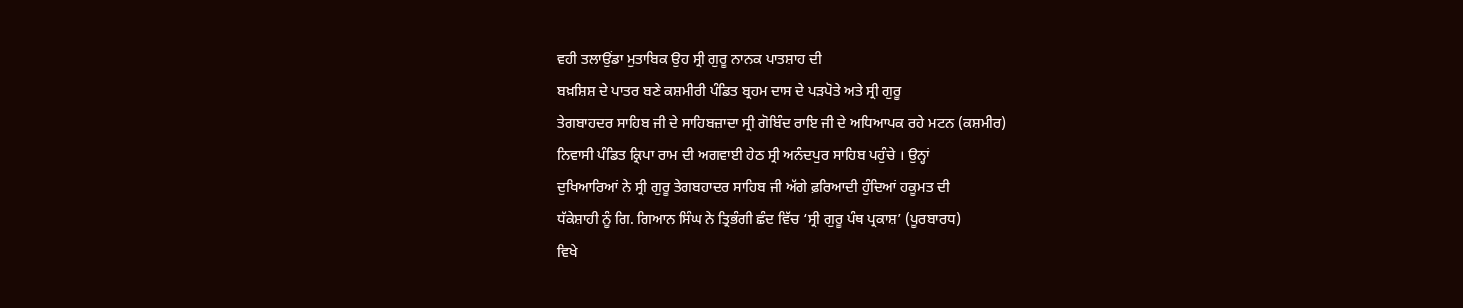ਵਹੀ ਤਲਾਉਂਡਾ ਮੁਤਾਬਿਕ ਉਹ ਸ੍ਰੀ ਗੁਰੂ ਨਾਨਕ ਪਾਤਸ਼ਾਹ ਦੀ
ਬਖ਼ਸ਼ਿਸ਼ ਦੇ ਪਾਤਰ ਬਣੇ ਕਸ਼ਮੀਰੀ ਪੰਡਿਤ ਬ੍ਰਹਮ ਦਾਸ ਦੇ ਪੜਪੋਤੇ ਅਤੇ ਸ੍ਰੀ ਗੁਰੂ
ਤੇਗਬਾਹਦਰ ਸਾਹਿਬ ਜੀ ਦੇ ਸਾਹਿਬਜ਼ਾਦਾ ਸ੍ਰੀ ਗੋਬਿੰਦ ਰਾਇ ਜੀ ਦੇ ਅਧਿਆਪਕ ਰਹੇ ਮਟਨ (ਕਸ਼ਮੀਰ)
ਨਿਵਾਸੀ ਪੰਡਿਤ ਕ੍ਰਿਪਾ ਰਾਮ ਦੀ ਅਗਵਾਈ ਹੇਠ ਸ੍ਰੀ ਅਨੰਦਪੁਰ ਸਾਹਿਬ ਪਹੁੰਚੇ । ਉਨ੍ਹਾਂ
ਦੁਖਿਆਰਿਆਂ ਨੇ ਸ੍ਰੀ ਗੁਰੂ ਤੇਗਬਹਾਦਰ ਸਾਹਿਬ ਜੀ ਅੱਗੇ ਫ਼ਰਿਆਦੀ ਹੁੰਦਿਆਂ ਹਕੂਮਤ ਦੀ
ਧੱਕੇਸ਼ਾਹੀ ਨੂੰ ਗਿ. ਗਿਆਨ ਸਿੰਘ ਨੇ ਤ੍ਰਿਭੰਗੀ ਛੰਦ ਵਿੱਚ ‘ਸ੍ਰੀ ਗੁਰੂ ਪੰਥ ਪ੍ਰਕਾਸ਼’ (ਪੂਰਬਾਰਧ)
ਵਿਖੇ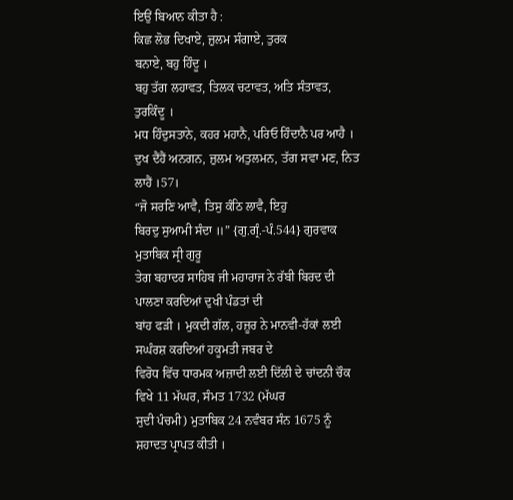ਇਉਂ ਬਿਆਨ ਕੀਤਾ ਹੈ :
ਕਿਛ ਲੋਭ ਦਿਖਾਏ, ਜ਼ੁਲਮ ਸੰਗਾਏ, ਤੁਰਕ
ਬਨਾਏ, ਬਹੁ ਹਿੰਦੂ ।
ਬਹੁ ਤੱਗ ਲਹਾਵਤ, ਤਿਲਕ ਚਟਾਵਤ, ਅਤਿ ਸੰਤਾਵਤ, ਤੁਰਕਿੰਦੂ ।
ਮਧ ਹਿੰਦੁਸਤਾਨੇ, ਕਹਰ ਮਹਾਨੈ, ਪਰਿਓ ਹਿੰਦਾਨੈ ਪਰ ਆਹੈ ।
ਦੁਖ ਦੈਂਹੈਂ ਅਨਗਨ, ਜ਼ੁਲਮ ਅਤੁਲਮਨ, ਤੱਗ ਸਵਾ ਮਣ, ਨਿਤ ਲਾਹੈਂ ।57।
“ਜੋ ਸਰਣਿ ਆਵੈ, ਤਿਸੁ ਕੰਠਿ ਲਾਵੈ, ਇਹੁ
ਬਿਰਦੁ ਸੁਆਮੀ ਸੰਦਾ ॥” {ਗੁ.ਗ੍ਰੰ.-ਪੰ.544} ਗੁਰਵਾਕ ਮੁਤਾਬਿਕ ਸ੍ਰੀ ਗੁਰੂ
ਤੇਗ ਬਹਾਦਰ ਸਾਹਿਬ ਜੀ ਮਹਾਰਾਜ ਨੇ ਰੱਬੀ ਬਿਰਦ ਦੀ ਪਾਲਣਾ ਕਰਦਿਆਂ ਦੁਖੀ ਪੰਡਤਾਂ ਦੀ
ਬਾਂਹ ਫੜੀ । ਮੁਕਦੀ ਗੱਲ, ਹਜ਼ੂਰ ਨੇ ਮਾਨਵੀ-ਹੱਕਾਂ ਲਈ ਸਘੰਰਸ਼ ਕਰਦਿਆਂ ਹਕੂਮਤੀ ਜਬਰ ਦੇ
ਵਿਰੋਧ ਵਿੱਚ ਧਾਰਮਕ ਅਜ਼ਾਦੀ ਲਈ ਦਿੱਲੀ ਦੇ ਚਾਂਦਨੀ ਚੌਕ ਵਿਖੇ 11 ਮੱਘਰ, ਸੰਮਤ 1732 (ਮੱਘਰ
ਸੁਦੀ ਪੰਚਮੀ) ਮੁਤਾਬਿਕ 24 ਨਵੰਬਰ ਸੰਨ 1675 ਨੂੰ ਸ਼ਹਾਦਤ ਪ੍ਰਾਪਤ ਕੀਤੀ ।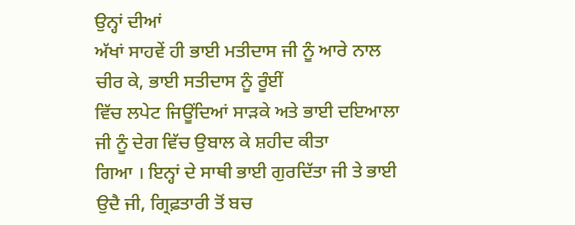ਉਨ੍ਹਾਂ ਦੀਆਂ
ਅੱਖਾਂ ਸਾਹਵੇਂ ਹੀ ਭਾਈ ਮਤੀਦਾਸ ਜੀ ਨੂੰ ਆਰੇ ਨਾਲ ਚੀਰ ਕੇ, ਭਾਈ ਸਤੀਦਾਸ ਨੂੰ ਰੂੰਈਂ
ਵਿੱਚ ਲਪੇਟ ਜਿਊਂਦਿਆਂ ਸਾੜਕੇ ਅਤੇ ਭਾਈ ਦਇਆਲਾ ਜੀ ਨੂੰ ਦੇਗ ਵਿੱਚ ਉਬਾਲ ਕੇ ਸ਼ਹੀਦ ਕੀਤਾ
ਗਿਆ । ਇਨ੍ਹਾਂ ਦੇ ਸਾਥੀ ਭਾਈ ਗੁਰਦਿੱਤਾ ਜੀ ਤੇ ਭਾਈ ਉਦੈ ਜੀ, ਗ੍ਰਿਫ਼ਤਾਰੀ ਤੋਂ ਬਚ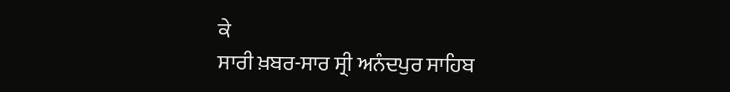ਕੇ
ਸਾਰੀ ਖ਼ਬਰ-ਸਾਰ ਸ੍ਰੀ ਅਨੰਦਪੁਰ ਸਾਹਿਬ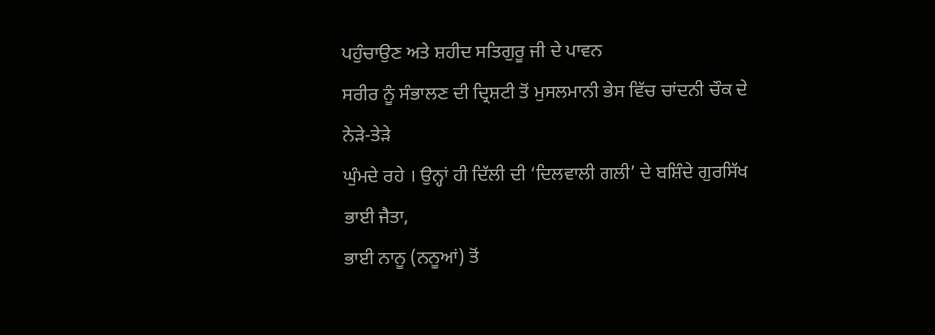ਪਹੁੰਚਾਉਣ ਅਤੇ ਸ਼ਹੀਦ ਸਤਿਗੁਰੂ ਜੀ ਦੇ ਪਾਵਨ
ਸਰੀਰ ਨੂੰ ਸੰਭਾਲਣ ਦੀ ਦ੍ਰਿਸ਼ਟੀ ਤੋਂ ਮੁਸਲਮਾਨੀ ਭੇਸ ਵਿੱਚ ਚਾਂਦਨੀ ਚੌਕ ਦੇ ਨੇੜੇ-ਤੇੜੇ
ਘੁੰਮਦੇ ਰਹੇ । ਉਨ੍ਹਾਂ ਹੀ ਦਿੱਲੀ ਦੀ ‘ਦਿਲਵਾਲੀ ਗਲੀ’ ਦੇ ਬਸ਼ਿੰਦੇ ਗੁਰਸਿੱਖ ਭਾਈ ਜੈਤਾ,
ਭਾਈ ਨਾਨੂ (ਨਨੂਆਂ) ਤੋਂ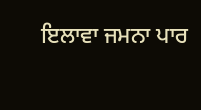ਇਲਾਵਾ ਜਮਨਾ ਪਾਰ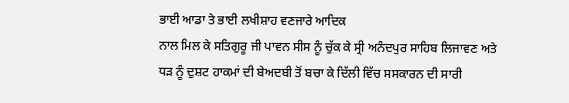ਭਾਈ ਆਡਾ ਤੇ ਭਾਈ ਲਖੀਸ਼ਾਹ ਵਣਜਾਰੇ ਆਦਿਕ
ਨਾਲ ਮਿਲ ਕੇ ਸਤਿਗੁਰੂ ਜੀ ਪਾਵਨ ਸੀਸ ਨੂੰ ਚੁੱਕ ਕੇ ਸ੍ਰੀ ਅਨੰਦਪੁਰ ਸਾਹਿਬ ਲਿਜਾਵਣ ਅਤੇ
ਧੜ ਨੂੰ ਦੁਸ਼ਟ ਹਾਕਮਾਂ ਦੀ ਬੇਅਦਬੀ ਤੋਂ ਬਚਾ ਕੇ ਦਿੱਲੀ ਵਿੱਚ ਸਸਕਾਰਨ ਦੀ ਸਾਰੀ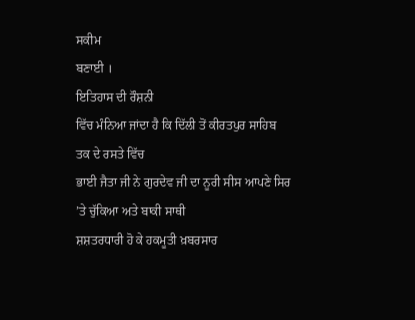ਸਕੀਮ
ਬਣਾਈ ।
ਇਤਿਹਾਸ ਦੀ ਰੌਸ਼ਨੀ
ਵਿੱਚ ਮੰਨਿਆ ਜਾਂਦਾ ਹੈ ਕਿ ਦਿੱਲੀ ਤੋਂ ਕੀਰਤਪੁਰ ਸਾਹਿਬ ਤਕ ਦੇ ਰਸਤੇ ਵਿੱਚ
ਭਾਈ ਜੈਤਾ ਜੀ ਨੇ ਗੁਰਦੇਵ ਜੀ ਦਾ ਨੂਰੀ ਸੀਸ ਆਪਣੇ ਸਿਰ ’ਤੇ ਚੁੱਕਿਆ ਅਤੇ ਬਾਕੀ ਸਾਥੀ
ਸ਼ਸ਼ਤਰਧਾਰੀ ਹੋ ਕੇ ਹਕਮੂਤੀ ਖ਼ਬਰਸਾਰ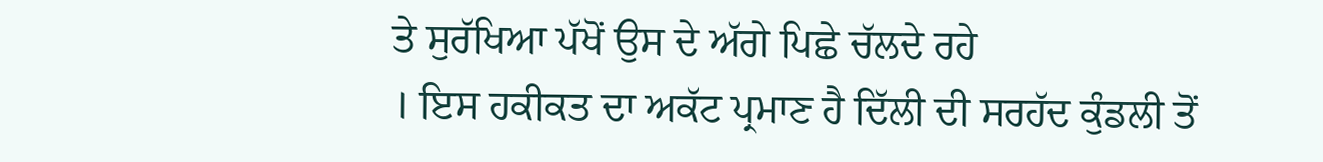ਤੇ ਸੁਰੱਖਿਆ ਪੱਖੋਂ ਉਸ ਦੇ ਅੱਗੇ ਪਿਛੇ ਚੱਲਦੇ ਰਹੇ
। ਇਸ ਹਕੀਕਤ ਦਾ ਅਕੱਟ ਪ੍ਰਮਾਣ ਹੈ ਦਿੱਲੀ ਦੀ ਸਰਹੱਦ ਕੁੰਡਲੀ ਤੋਂ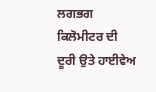ਲਗਭਗ ਕਿਲੋਮੀਟਰ ਦੀ
ਦੂਰੀ ਉਤੇ ਹਾਈਵੇਅ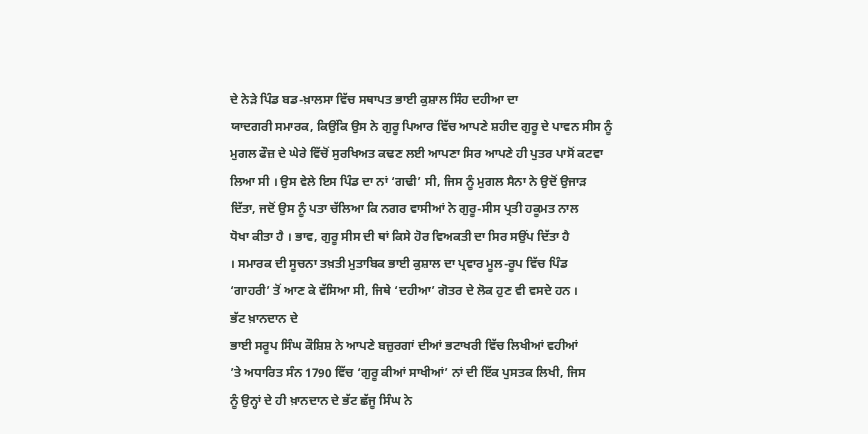ਦੇ ਨੇੜੇ ਪਿੰਡ ਬਡ-ਖ਼ਾਲਸਾ ਵਿੱਚ ਸਥਾਪਤ ਭਾਈ ਕੁਸ਼ਾਲ ਸਿੰਹ ਦਹੀਆ ਦਾ
ਯਾਦਗਰੀ ਸਮਾਰਕ, ਕਿਉਂਕਿ ਉਸ ਨੇ ਗੁਰੂ ਪਿਆਰ ਵਿੱਚ ਆਪਣੇ ਸ਼ਹੀਦ ਗੁਰੂ ਦੇ ਪਾਵਨ ਸੀਸ ਨੂੰ
ਮੁਗਲ ਫੌਜ਼ ਦੇ ਘੇਰੇ ਵਿੱਚੋਂ ਸੁਰਖਿਅਤ ਕਢਣ ਲਈ ਆਪਣਾ ਸਿਰ ਆਪਣੇ ਹੀ ਪੁਤਰ ਪਾਸੋਂ ਕਟਵਾ
ਲਿਆ ਸੀ । ਉਸ ਵੇਲੇ ਇਸ ਪਿੰਡ ਦਾ ਨਾਂ ‘ਗਢੀ’ ਸੀ, ਜਿਸ ਨੂੰ ਮੁਗਲ ਸੈਨਾ ਨੇ ਉਦੋਂ ਉਜਾੜ
ਦਿੱਤਾ, ਜਦੋਂ ਉਸ ਨੂੰ ਪਤਾ ਚੱਲਿਆ ਕਿ ਨਗਰ ਵਾਸੀਆਂ ਨੇ ਗੁਰੂ-ਸੀਸ ਪ੍ਰਤੀ ਹਕੂਮਤ ਨਾਲ
ਧੋਖਾ ਕੀਤਾ ਹੈ । ਭਾਵ, ਗੁਰੂ ਸੀਸ ਦੀ ਥਾਂ ਕਿਸੇ ਹੋਰ ਵਿਅਕਤੀ ਦਾ ਸਿਰ ਸਉਂਪ ਦਿੱਤਾ ਹੈ
। ਸਮਾਰਕ ਦੀ ਸੂਚਨਾ ਤਖ਼ਤੀ ਮੁਤਾਬਿਕ ਭਾਈ ਕੁਸ਼ਾਲ ਦਾ ਪ੍ਰਵਾਰ ਮੂਲ-ਰੂਪ ਵਿੱਚ ਪਿੰਡ
‘ਗਾਹਰੀ’ ਤੋਂ ਆਣ ਕੇ ਵੱਸਿਆ ਸੀ, ਜਿਥੇ ‘ਦਹੀਆ’ ਗੋਤਰ ਦੇ ਲੋਕ ਹੁਣ ਵੀ ਵਸਦੇ ਹਨ ।
ਭੱਟ ਖ਼ਾਨਦਾਨ ਦੇ
ਭਾਈ ਸਰੂਪ ਸਿੰਘ ਕੌਸ਼ਿਸ਼ ਨੇ ਆਪਣੇ ਬਜ਼ੁਰਗਾਂ ਦੀਆਂ ਭਟਾਖਰੀ ਵਿੱਚ ਲਿਖੀਆਂ ਵਹੀਆਂ
’ਤੇ ਅਧਾਰਿਤ ਸੰਨ 1790 ਵਿੱਚ ‘ਗੁਰੂ ਕੀਆਂ ਸਾਖੀਆਂ’ ਨਾਂ ਦੀ ਇੱਕ ਪੁਸਤਕ ਲਿਖੀ, ਜਿਸ
ਨੂੰ ਉਨ੍ਹਾਂ ਦੇ ਹੀ ਖ਼ਾਨਦਾਨ ਦੇ ਭੱਟ ਛੱਜੂ ਸਿੰਘ ਨੇ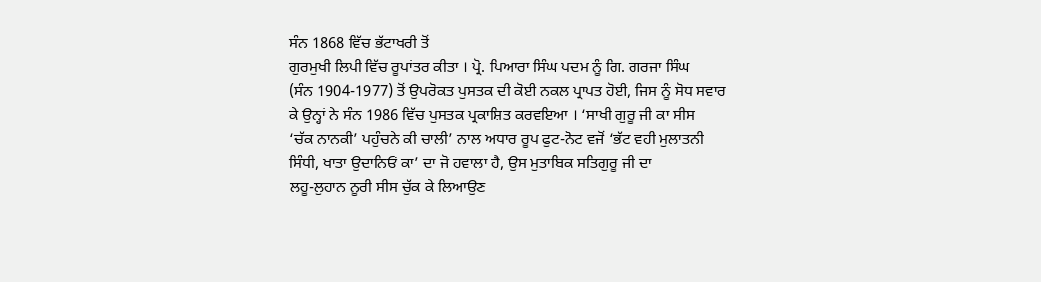ਸੰਨ 1868 ਵਿੱਚ ਭੱਟਾਖਰੀ ਤੋਂ
ਗੁਰਮੁਖੀ ਲਿਪੀ ਵਿੱਚ ਰੂਪਾਂਤਰ ਕੀਤਾ । ਪ੍ਰੋ. ਪਿਆਰਾ ਸਿੰਘ ਪਦਮ ਨੂੰ ਗਿ. ਗਰਜਾ ਸਿੰਘ
(ਸੰਨ 1904-1977) ਤੋਂ ਉਪਰੋਕਤ ਪੁਸਤਕ ਦੀ ਕੋਈ ਨਕਲ ਪ੍ਰਾਪਤ ਹੋਈ, ਜਿਸ ਨੂੰ ਸੋਧ ਸਵਾਰ
ਕੇ ਉਨ੍ਹਾਂ ਨੇ ਸੰਨ 1986 ਵਿੱਚ ਪੁਸਤਕ ਪ੍ਰਕਾਸ਼ਿਤ ਕਰਵਇਆ । ‘ਸਾਖੀ ਗੁਰੂ ਜੀ ਕਾ ਸੀਸ
‘ਚੱਕ ਨਾਨਕੀ’ ਪਹੁੰਚਨੇ ਕੀ ਚਾਲੀ’ ਨਾਲ ਅਧਾਰ ਰੂਪ ਫੁਟ-ਨੋਟ ਵਜੋਂ ‘ਭੱਟ ਵਹੀ ਮੁਲਾਤਨੀ
ਸਿੰਧੀ, ਖਾਤਾ ਉਦਾਨਿਓਂ ਕਾ’ ਦਾ ਜੋ ਹਵਾਲਾ ਹੈ, ਉਸ ਮੁਤਾਬਿਕ ਸਤਿਗੁਰੂ ਜੀ ਦਾ
ਲਹੂ-ਲੁਹਾਨ ਨੂਰੀ ਸੀਸ ਚੁੱਕ ਕੇ ਲਿਆਉਣ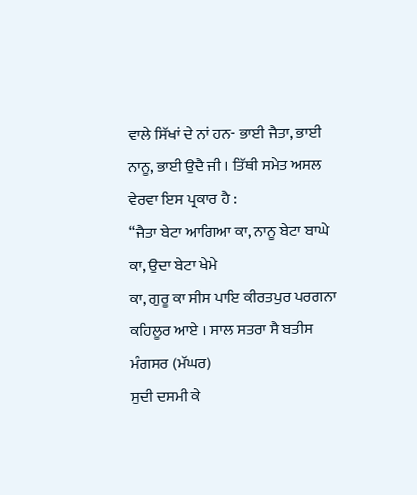ਵਾਲੇ ਸਿੱਖਾਂ ਦੇ ਨਾਂ ਹਨ- ਭਾਈ ਜੈਤਾ, ਭਾਈ
ਨਾਨੂ, ਭਾਈ ਉਦੈ ਜੀ । ਤਿੱਥੀ ਸਮੇਤ ਅਸਲ ਵੇਰਵਾ ਇਸ ਪ੍ਰਕਾਰ ਹੈ :
“ਜੈਤਾ ਬੇਟਾ ਆਗਿਆ ਕਾ, ਨਾਨੂ ਬੇਟਾ ਬਾਘੇ ਕਾ, ਉਦਾ ਬੇਟਾ ਖੇਮੇ
ਕਾ, ਗੁਰੂ ਕਾ ਸੀਸ ਪਾਇ ਕੀਰਤਪੁਰ ਪਰਗਨਾ ਕਹਿਲੂਰ ਆਏ । ਸਾਲ ਸਤਰਾ ਸੈ ਬਤੀਸ ਮੰਗਸਰ (ਮੱਘਰ)
ਸੁਦੀ ਦਸਮੀ ਕੇ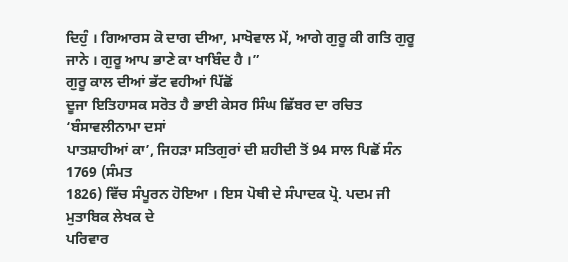ਦਿਹੁੰ । ਗਿਆਰਸ ਕੋ ਦਾਗ ਦੀਆ, ਮਾਖੋਵਾਲ ਮੇਂ, ਆਗੇ ਗੁਰੂ ਕੀ ਗਤਿ ਗੁਰੂ
ਜਾਨੇ । ਗੁਰੂ ਆਪ ਭਾਣੇ ਕਾ ਖਾਬਿੰਦ ਹੈ ।”
ਗੁਰੂ ਕਾਲ ਦੀਆਂ ਭੱਟ ਵਹੀਆਂ ਪਿੱਛੋਂ
ਦੂਜਾ ਇਤਿਹਾਸਕ ਸਰੋਤ ਹੈ ਭਾਈ ਕੇਸਰ ਸਿੰਘ ਛਿੱਬਰ ਦਾ ਰਚਿਤ ‘ਬੰਸਾਵਲੀਨਾਮਾ ਦਸਾਂ
ਪਾਤਸ਼ਾਹੀਆਂ ਕਾ’, ਜਿਹੜਾ ਸਤਿਗੁਰਾਂ ਦੀ ਸ਼ਹੀਦੀ ਤੋਂ 94 ਸਾਲ ਪਿਛੋਂ ਸੰਨ 1769 (ਸੰਮਤ
1826) ਵਿੱਚ ਸੰਪੂਰਨ ਹੋਇਆ । ਇਸ ਪੋਥੀ ਦੇ ਸੰਪਾਦਕ ਪ੍ਰੋ. ਪਦਮ ਜੀ ਮੁਤਾਬਿਕ ਲੇਖਕ ਦੇ
ਪਰਿਵਾਰ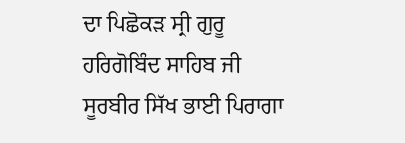ਦਾ ਪਿਛੋਕੜ ਸ੍ਰੀ ਗੁਰੂ ਹਰਿਗੋਬਿੰਦ ਸਾਹਿਬ ਜੀ ਸੂਰਬੀਰ ਸਿੱਖ ਭਾਈ ਪਿਰਾਗਾ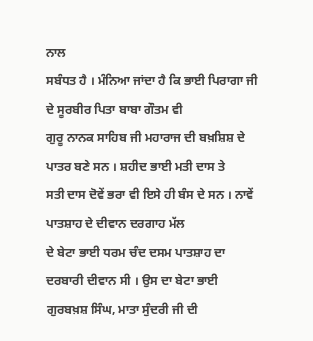ਨਾਲ
ਸਬੰਧਤ ਹੈ । ਮੰਨਿਆ ਜਾਂਦਾ ਹੈ ਕਿ ਭਾਈ ਪਿਰਾਗਾ ਜੀ ਦੇ ਸੂਰਬੀਰ ਪਿਤਾ ਬਾਬਾ ਗੌਤਮ ਵੀ
ਗੁਰੂ ਨਾਨਕ ਸਾਹਿਬ ਜੀ ਮਹਾਰਾਜ ਦੀ ਬਖ਼ਸ਼ਿਸ਼ ਦੇ ਪਾਤਰ ਬਣੇ ਸਨ । ਸ਼ਹੀਦ ਭਾਈ ਮਤੀ ਦਾਸ ਤੇ
ਸਤੀ ਦਾਸ ਦੋਵੇਂ ਭਰਾ ਵੀ ਇਸੇ ਹੀ ਬੰਸ ਦੇ ਸਨ । ਨਾਵੇਂ ਪਾਤਸ਼ਾਹ ਦੇ ਦੀਵਾਨ ਦਰਗਾਹ ਮੱਲ
ਦੇ ਬੇਟਾ ਭਾਈ ਧਰਮ ਚੰਦ ਦਸਮ ਪਾਤਸ਼ਾਹ ਦਾ ਦਰਬਾਰੀ ਦੀਵਾਨ ਸੀ । ਉਸ ਦਾ ਬੇਟਾ ਭਾਈ
ਗੁਰਬਖ਼ਸ਼ ਸਿੰਘ, ਮਾਤਾ ਸੁੰਦਰੀ ਜੀ ਦੀ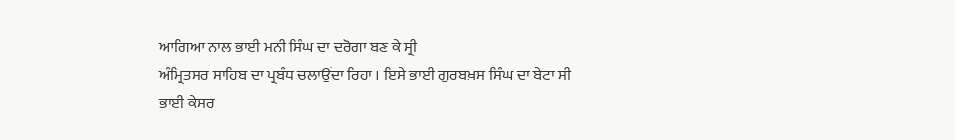ਆਗਿਆ ਨਾਲ ਭਾਈ ਮਨੀ ਸਿੰਘ ਦਾ ਦਰੋਗਾ ਬਣ ਕੇ ਸ੍ਰੀ
ਅੰਮ੍ਰਿਤਸਰ ਸਾਹਿਬ ਦਾ ਪ੍ਰਬੰਧ ਚਲਾਉਂਦਾ ਰਿਹਾ । ਇਸੇ ਭਾਈ ਗੁਰਬਖ਼ਸ ਸਿੰਘ ਦਾ ਬੇਟਾ ਸੀ
ਭਾਈ ਕੇਸਰ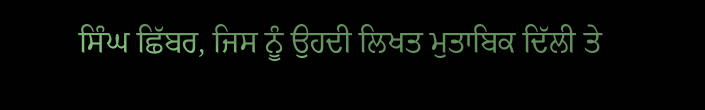ਸਿੰਘ ਛਿੱਬਰ, ਜਿਸ ਨੂੰ ਉਹਦੀ ਲਿਖਤ ਮੁਤਾਬਿਕ ਦਿੱਲੀ ਤੇ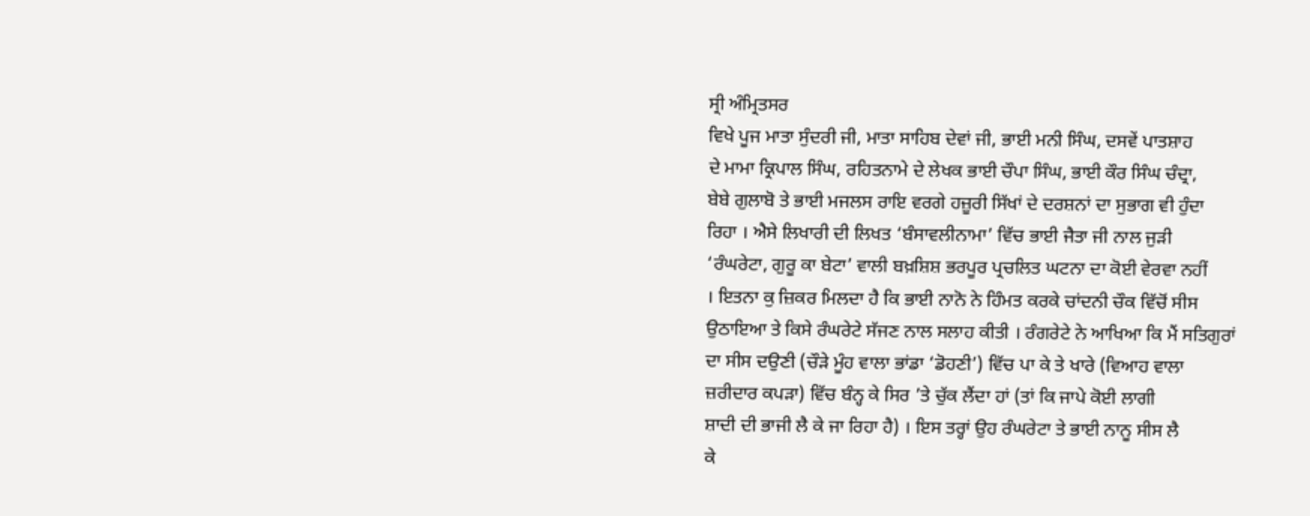ਸ੍ਰੀ ਅੰਮ੍ਰਿਤਸਰ
ਵਿਖੇ ਪੂਜ ਮਾਤਾ ਸੁੰਦਰੀ ਜੀ, ਮਾਤਾ ਸਾਹਿਬ ਦੇਵਾਂ ਜੀ, ਭਾਈ ਮਨੀ ਸਿੰਘ, ਦਸਵੇਂ ਪਾਤਸ਼ਾਹ
ਦੇ ਮਾਮਾ ਕ੍ਰਿਪਾਲ ਸਿੰਘ, ਰਹਿਤਨਾਮੇ ਦੇ ਲੇਖਕ ਭਾਈ ਚੌਪਾ ਸਿੰਘ, ਭਾਈ ਕੌਰ ਸਿੰਘ ਚੰਦ੍ਰਾ,
ਬੇਬੇ ਗੁਲਾਬੋ ਤੇ ਭਾਈ ਮਜਲਸ ਰਾਇ ਵਰਗੇ ਹਜ਼ੂਰੀ ਸਿੱਖਾਂ ਦੇ ਦਰਸ਼ਨਾਂ ਦਾ ਸੁਭਾਗ ਵੀ ਹੁੰਦਾ
ਰਿਹਾ । ਐਸੇ ਲਿਖਾਰੀ ਦੀ ਲਿਖਤ ‘ਬੰਸਾਵਲੀਨਾਮਾ’ ਵਿੱਚ ਭਾਈ ਜੈਤਾ ਜੀ ਨਾਲ ਜੁੜੀ
‘ਰੰਘਰੇਟਾ, ਗੁਰੂ ਕਾ ਬੇਟਾ’ ਵਾਲੀ ਬਖ਼ਸ਼ਿਸ਼ ਭਰਪੂਰ ਪ੍ਰਚਲਿਤ ਘਟਨਾ ਦਾ ਕੋਈ ਵੇਰਵਾ ਨਹੀਂ
। ਇਤਨਾ ਕੁ ਜ਼ਿਕਰ ਮਿਲਦਾ ਹੈ ਕਿ ਭਾਈ ਨਾਨੋ ਨੇ ਹਿੰਮਤ ਕਰਕੇ ਚਾਂਦਨੀ ਚੌਕ ਵਿੱਚੋਂ ਸੀਸ
ਉਠਾਇਆ ਤੇ ਕਿਸੇ ਰੰਘਰੇਟੇ ਸੱਜਣ ਨਾਲ ਸਲਾਹ ਕੀਤੀ । ਰੰਗਰੇਟੇ ਨੇ ਆਖਿਆ ਕਿ ਮੈਂ ਸਤਿਗੁਰਾਂ
ਦਾ ਸੀਸ ਦਉਣੀ (ਚੌੜੇ ਮੂੰਹ ਵਾਲਾ ਭਾਂਡਾ ‘ਡੋਹਣੀ’) ਵਿੱਚ ਪਾ ਕੇ ਤੇ ਖਾਰੇ (ਵਿਆਹ ਵਾਲਾ
ਜ਼ਰੀਦਾਰ ਕਪੜਾ) ਵਿੱਚ ਬੰਨ੍ਹ ਕੇ ਸਿਰ ’ਤੇ ਚੁੱਕ ਲੈਂਦਾ ਹਾਂ (ਤਾਂ ਕਿ ਜਾਪੇ ਕੋਈ ਲਾਗੀ
ਸ਼ਾਦੀ ਦੀ ਭਾਜੀ ਲੈ ਕੇ ਜਾ ਰਿਹਾ ਹੈ) । ਇਸ ਤਰ੍ਹਾਂ ਉਹ ਰੰਘਰੇਟਾ ਤੇ ਭਾਈ ਨਾਨੂ ਸੀਸ ਲੈ
ਕੇ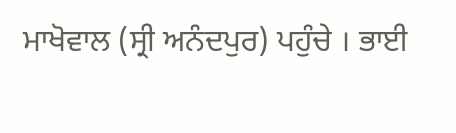ਮਾਖੋਵਾਲ (ਸ੍ਰੀ ਅਨੰਦਪੁਰ) ਪਹੁੰਚੇ । ਭਾਈ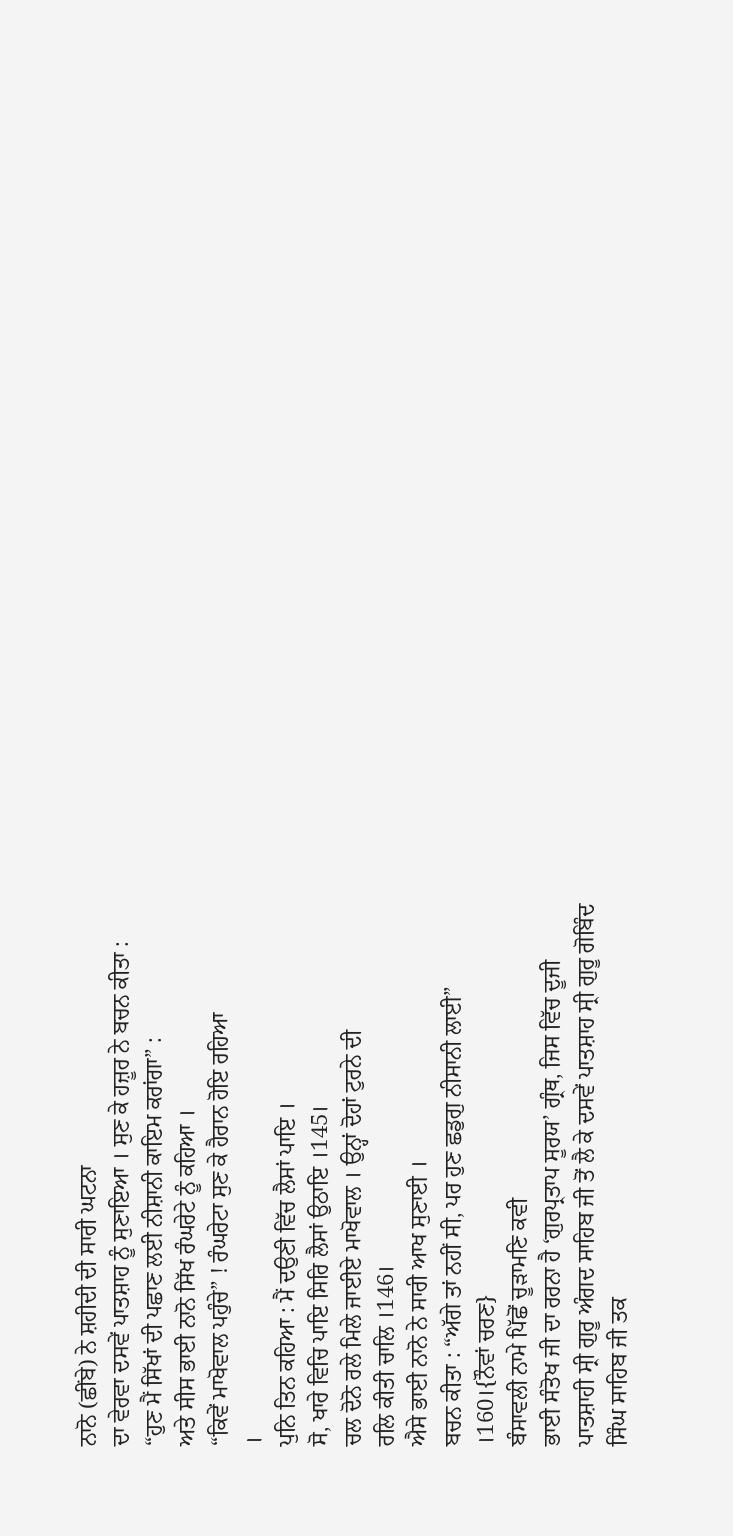ਨਾਨੋ (ਛੀਂਬੇ) ਨੇ ਸ਼ਹੀਦੀ ਦੀ ਸਾਰੀ ਘਟਨਾ
ਦਾ ਵੇਰਵਾ ਦਸਵੇਂ ਪਾਤਸ਼ਾਹ ਨੂੰ ਸੁਣਾਇਆ । ਸੁਣ ਕੇ ਹਜ਼ੂਰ ਨੇ ਬਚਨ ਕੀਤਾ :
“ਹੁਣ ਮੈਂ ਸਿੱਖਾਂ ਦੀ ਪਛਾਣ ਲਈ ਨੀਸ਼ਾਨੀ ਕਾਇਮ ਕਰਾਂਗਾ” :
ਅਤੇ ਸੀਸ ਭਾਈ ਨਾਨੋ ਸਿੱਖ ਰੰਘਰੇਟੇ ਨੂੰ ਕਹਿਆ ।
“ਕਿਵੇਂ ਮਾਖੋਵਾਲ ਪਹੁੰਚੇ” ! ਰੰਘਰੇਟਾ ਸੁਣ ਕੇ ਹੈਰਾਨ ਹੋਇ ਰਹਿਆ
।
ਪੁਨਿ ਤਿਨ ਕਹਿਆ : ਮੈਂ ਦਉਣੀ ਵਿੱਚ ਲੈਸਾਂ ਪਾਇ ।
ਸੋ, ਖਾਰੇ ਵਿਚਿ ਪਾਇ ਸਿਰਿ ਲੈਸਾਂ ਉਠਾਇ ।145।
ਚਲ ਦੋਨੋ ਰਲੇ ਮਿਲੇ ਜਾਈਏ ਮਾਖੋਵਾਲ । ਉਨ੍ਹਾਂ ਦੋਹਾਂ ਟੁਰਨੇ ਦੀ
ਰਲਿ ਕੀਤੀ ਚਾਲਿ ।146।
ਐਸੇ ਭਾਈ ਨਾਨੋ ਨੇ ਸਾਰੀ ਆਖ ਸੁਣਾਈ ।
ਬਚਨ ਕੀਤਾ : “ਅੱਗੇ ਤਾਂ ਨਹੀਂ ਸੀ, ਪਰ ਹੁਣ ਛਡੁਗੁ ਨੀਸਾਨੀ ਲਾਈ”
।160।{ਨੌਵਾਂ ਚਰਣ}
ਬੰਸਾਵਲੀ ਨਾਮੇ ਪਿੱਛੋਂ ਚੂੜਾਮਣਿ ਕਵੀ
ਭਾਈ ਸੰਤੋਖ ਜੀ ਦਾ ਰਰਨਾ ਹੈ ‘ਗੁਰਪ੍ਰਤਾਪ ਸੂਰਯ’ ਗ੍ਰੰਥ, ਜਿਸ ਵਿੱਚ ਦੂਜੀ
ਪਾਤਸ਼ਾਹੀ ਸ੍ਰੀ ਗੁਰੂ ਅੰਗਦ ਸਾਹਿਬ ਜੀ ਤੋਂ ਲੈ ਕੇ ਦਸਵੇਂ ਪਾਤਸ਼ਾਹ ਸ੍ਰੀ ਗੁਰੂ ਗੋਬਿੰਦ
ਸਿੰਘ ਸਾਹਿਬ ਜੀ ਤਕ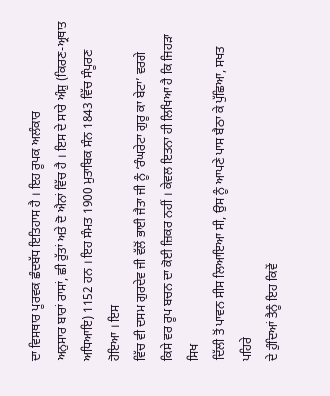ਦਾ ਵਿਸਥਾਰ ਪੂਰਵਕ ਛੰਦਬੱਧ ਇਤਿਹਾਸ ਹੈ । ਇਹ ਰੂਪਕ ਅਲੰਕਾਰ
ਅਨੁਸਾਰ ਬਾਰਾਂ ਰਾਸਾਂ, ਛੀ ਰੁੱਤਾਂ ਅਤੇ ਦੋ ਐਨਾਂ ਵਿੱਚ ਹੈ । ਇਸ ਦੇ ਸਾਰੇ ਅੰਸ਼ੁ (ਕਿਰਣ-ਅ੍ਰਥਾਤ
ਅਧਿਆਇ) 1152 ਹਨ । ਇਹ ਸੰਮਤ 1900 ਮੁਤਾਬਿਕ ਸੰਨ 1843 ਵਿੱਚ ਸੰਪੂਰਣ ਹੋਇਆ । ਇਸ
ਵਿੱਚ ਵੀ ਦਸਮ ਗੁਰਦੇਵ ਜੀ ਵੱਲੋਂ ਭਾਈ ਜੈਤਾ ਜੀ ਨੂੰ ‘ਰੰਘਰੇਟਾ ਗੁਰੂ ਕਾ ਬੇਟਾ’ ਵਰਗੇ
ਕਿਸੇ ਵਰ ਰੂਪ ਬਚਨ ਦਾ ਕੋਈ ਜ਼ਿਕਰ ਨਹੀਂ । ਕੇਵਲ ਇਤਨਾ ਹੀ ਲਿਖਿਆ ਹੈ ਕਿ ਜਿਹੜਾ ਸਿਖ
ਦਿੱਲੀ ਤੋਂ ਪਾਵਨ ਸੀਸ ਲਿਆਇਆ ਸੀ, ਉਸ ਨੂੰ ਆਪਣੇ ਪਾਸ ਬੈਠਾ ਕੇ ਪੁੱਛਿਆ, ਸਖਤ ਪਹਿਰੇ
ਦੇ ਹੁੰਦਿਆਂ ਤੈਨੂੰ ਇਹ ਕਿਵੇਂ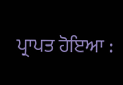ਪ੍ਰਾਪਤ ਹੋਇਆ :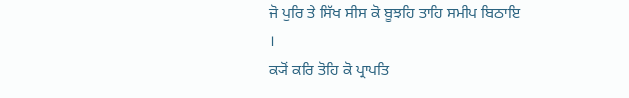ਜੋ ਪੁਰਿ ਤੇ ਸਿੱਖ ਸੀਸ ਕੋ ਬੂਝਹਿ ਤਾਹਿ ਸਮੀਪ ਬਿਠਾਇ
।
ਕ੍ਯੋਂ ਕਰਿ ਤੋਹਿ ਕੋ ਪ੍ਰਾਪਤਿ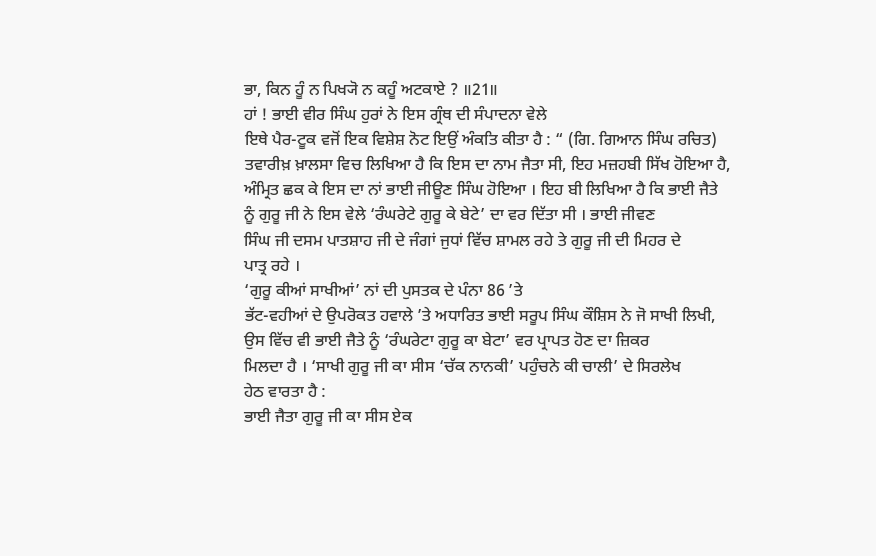ਭਾ, ਕਿਨ ਹੂੰ ਨ ਪਿਖ੍ਯੋ ਨ ਕਹੂੰ ਅਟਕਾਏ ? ॥21॥
ਹਾਂ ! ਭਾਈ ਵੀਰ ਸਿੰਘ ਹੁਰਾਂ ਨੇ ਇਸ ਗ੍ਰੰਥ ਦੀ ਸੰਪਾਦਨਾ ਵੇਲੇ
ਇਥੇ ਪੈਰ-ਟੂਕ ਵਜੋਂ ਇਕ ਵਿਸ਼ੇਸ਼ ਨੋਟ ਇਉਂ ਅੰਕਤਿ ਕੀਤਾ ਹੈ : “ (ਗਿ. ਗਿਆਨ ਸਿੰਘ ਰਚਿਤ)
ਤਵਾਰੀਖ਼ ਖ਼ਾਲਸਾ ਵਿਚ ਲਿਖਿਆ ਹੈ ਕਿ ਇਸ ਦਾ ਨਾਮ ਜੈਤਾ ਸੀ, ਇਹ ਮਜ਼ਹਬੀ ਸਿੱਖ ਹੋਇਆ ਹੈ,
ਅੰਮ੍ਰਿਤ ਛਕ ਕੇ ਇਸ ਦਾ ਨਾਂ ਭਾਈ ਜੀਊਣ ਸਿੰਘ ਹੋਇਆ । ਇਹ ਬੀ ਲਿਖਿਆ ਹੈ ਕਿ ਭਾਈ ਜੈਤੇ
ਨੂੰ ਗੁਰੂ ਜੀ ਨੇ ਇਸ ਵੇਲੇ ‘ਰੰਘਰੇਟੇ ਗੁਰੂ ਕੇ ਬੇਟੇ’ ਦਾ ਵਰ ਦਿੱਤਾ ਸੀ । ਭਾਈ ਜੀਵਣ
ਸਿੰਘ ਜੀ ਦਸਮ ਪਾਤਸ਼ਾਹ ਜੀ ਦੇ ਜੰਗਾਂ ਜੁਧਾਂ ਵਿੱਚ ਸ਼ਾਮਲ ਰਹੇ ਤੇ ਗੁਰੂ ਜੀ ਦੀ ਮਿਹਰ ਦੇ
ਪਾਤ੍ਰ ਰਹੇ ।
‘ਗੁਰੂ ਕੀਆਂ ਸਾਖੀਆਂ’ ਨਾਂ ਦੀ ਪੁਸਤਕ ਦੇ ਪੰਨਾ 86 ’ਤੇ
ਭੱਟ-ਵਹੀਆਂ ਦੇ ਉਪਰੋਕਤ ਹਵਾਲੇ ’ਤੇ ਅਧਾਰਿਤ ਭਾਈ ਸਰੂਪ ਸਿੰਘ ਕੌਸ਼ਿਸ ਨੇ ਜੋ ਸਾਖੀ ਲਿਖੀ,
ਉਸ ਵਿੱਚ ਵੀ ਭਾਈ ਜੈਤੇ ਨੂੰ ‘ਰੰਘਰੇਟਾ ਗੁਰੂ ਕਾ ਬੇਟਾ’ ਵਰ ਪ੍ਰਾਪਤ ਹੋਣ ਦਾ ਜ਼ਿਕਰ
ਮਿਲਦਾ ਹੈ । ‘ਸਾਖੀ ਗੁਰੂ ਜੀ ਕਾ ਸੀਸ ‘ਚੱਕ ਨਾਨਕੀ’ ਪਹੁੰਚਨੇ ਕੀ ਚਾਲੀ’ ਦੇ ਸਿਰਲੇਖ
ਹੇਠ ਵਾਰਤਾ ਹੈ :
ਭਾਈ ਜੈਤਾ ਗੁਰੂ ਜੀ ਕਾ ਸੀਸ ਏਕ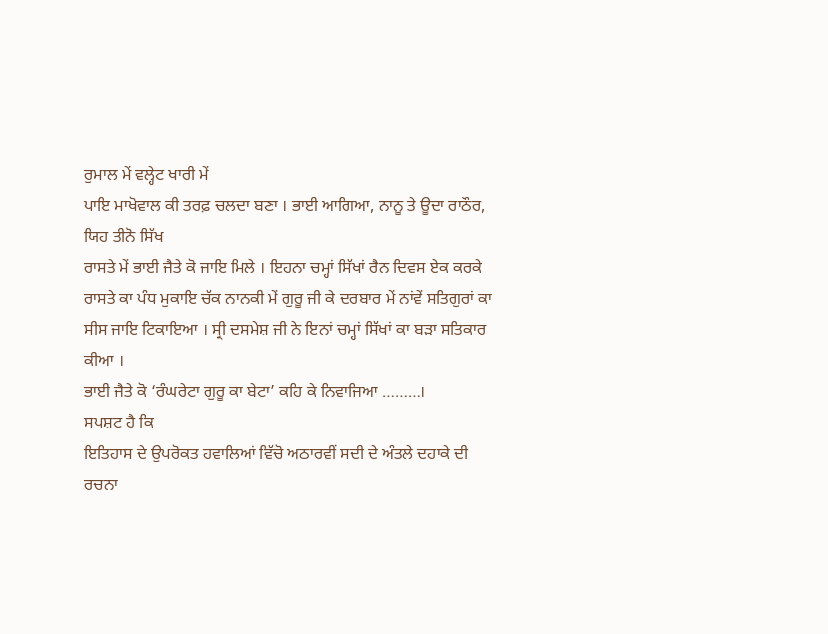ਰੁਮਾਲ ਮੇਂ ਵਲ੍ਹੇਟ ਖਾਰੀ ਮੇਂ
ਪਾਇ ਮਾਖੋਵਾਲ ਕੀ ਤਰਫ਼ ਚਲਦਾ ਬਣਾ । ਭਾਈ ਆਗਿਆ, ਨਾਨੂ ਤੇ ਊਦਾ ਰਾਠੌਰ, ਯਿਹ ਤੀਨੋ ਸਿੱਖ
ਰਾਸਤੇ ਮੇਂ ਭਾਈ ਜੈਤੇ ਕੋ ਜਾਇ ਮਿਲੇ । ਇਹਨਾ ਚਮ੍ਹਾਂ ਸਿੱਖਾਂ ਰੈਨ ਦਿਵਸ ਏਕ ਕਰਕੇ
ਰਾਸਤੇ ਕਾ ਪੰਧ ਮੁਕਾਇ ਚੱਕ ਨਾਨਕੀ ਮੇਂ ਗੁਰੂ ਜੀ ਕੇ ਦਰਬਾਰ ਮੇਂ ਨਾਂਵੇਂ ਸਤਿਗੁਰਾਂ ਕਾ
ਸੀਸ ਜਾਇ ਟਿਕਾਇਆ । ਸ੍ਰੀ ਦਸਮੇਸ਼ ਜੀ ਨੇ ਇਨਾਂ ਚਮ੍ਹਾਂ ਸਿੱਖਾਂ ਕਾ ਬੜਾ ਸਤਿਕਾਰ ਕੀਆ ।
ਭਾਈ ਜੈਤੇ ਕੋ ‘ਰੰਘਰੇਟਾ ਗੁਰੂ ਕਾ ਬੇਟਾ’ ਕਹਿ ਕੇ ਨਿਵਾਜਿਆ ………।
ਸਪਸ਼ਟ ਹੈ ਕਿ
ਇਤਿਹਾਸ ਦੇ ਉਪਰੋਕਤ ਹਵਾਲਿਆਂ ਵਿੱਚੋ ਅਠਾਰਵੀਂ ਸਦੀ ਦੇ ਅੰਤਲੇ ਦਹਾਕੇ ਦੀ ਰਚਨਾ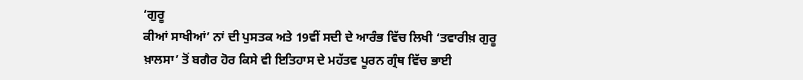‘ਗੁਰੂ
ਕੀਆਂ ਸਾਖੀਆਂ’ ਨਾਂ ਦੀ ਪੁਸਤਕ ਅਤੇ 19ਵੀਂ ਸਦੀ ਦੇ ਆਰੰਭ ਵਿੱਚ ਲਿਖੀ ‘ਤਵਾਰੀਖ਼ ਗੁਰੂ
ਖ਼ਾਲਸਾ’ ਤੋਂ ਬਗੈਰ ਹੋਰ ਕਿਸੇ ਵੀ ਇਤਿਹਾਸ ਦੇ ਮਹੱਤਵ ਪੂਰਨ ਗ੍ਰੰਥ ਵਿੱਚ ਭਾਈ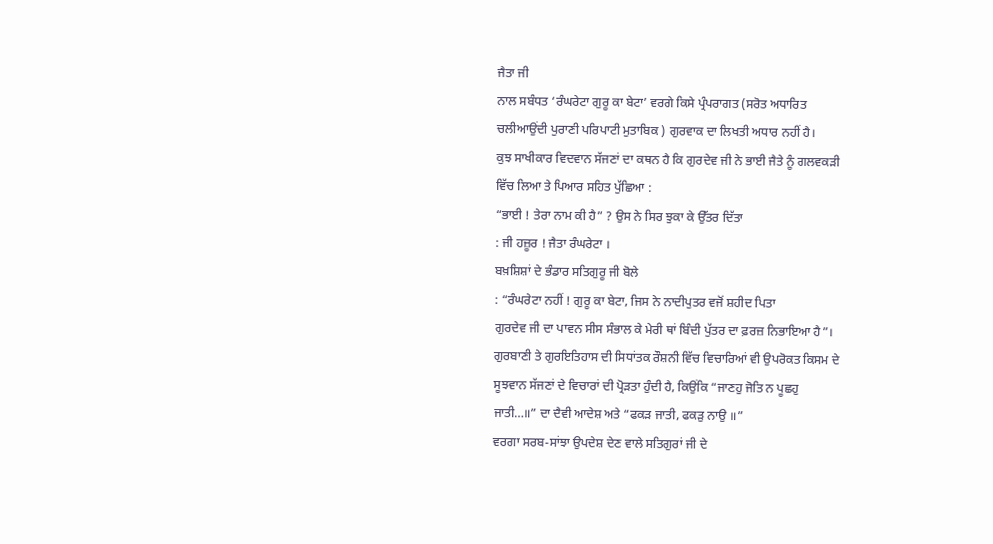ਜੈਤਾ ਜੀ
ਨਾਲ ਸਬੰਧਤ ‘ਰੰਘਰੇਟਾ ਗੁਰੂ ਕਾ ਬੇਟਾ’ ਵਰਗੇ ਕਿਸੇ ਪ੍ਰੰਪਰਾਗਤ (ਸਰੋਤ ਅਧਾਰਿਤ
ਚਲੀਆਉਂਦੀ ਪੁਰਾਣੀ ਪਰਿਪਾਟੀ ਮੁਤਾਬਿਕ ) ਗੁਰਵਾਕ ਦਾ ਲਿਖਤੀ ਅਧਾਰ ਨਹੀਂ ਹੈ।
ਕੁਝ ਸਾਖੀਕਾਰ ਵਿਦਵਾਨ ਸੱਜਣਾਂ ਦਾ ਕਥਨ ਹੈ ਕਿ ਗੁਰਦੇਵ ਜੀ ਨੇ ਭਾਈ ਜੈਤੇ ਨੂੰ ਗਲਵਕੜੀ
ਵਿੱਚ ਲਿਆ ਤੇ ਪਿਆਰ ਸਹਿਤ ਪੁੱਛਿਆ :
“ਭਾਈ ! ਤੇਰਾ ਨਾਮ ਕੀ ਹੈ” ? ਉਸ ਨੇ ਸਿਰ ਝੁਕਾ ਕੇ ਉੱਤਰ ਦਿੱਤਾ
: ਜੀ ਹਜ਼ੂਰ ! ਜੈਤਾ ਰੰਘਰੇਟਾ ।
ਬਖ਼ਸ਼ਿਸ਼ਾਂ ਦੇ ਭੰਡਾਰ ਸਤਿਗੁਰੂ ਜੀ ਬੋਲੇ
: “ਰੰਘਰੇਟਾ ਨਹੀਂ ! ਗੁਰੂ ਕਾ ਬੇਟਾ, ਜਿਸ ਨੇ ਨਾਦੀਪੁਤਰ ਵਜੋਂ ਸ਼ਹੀਦ ਪਿਤਾ
ਗੁਰਦੇਵ ਜੀ ਦਾ ਪਾਵਨ ਸੀਸ ਸੰਭਾਲ ਕੇ ਮੇਰੀ ਥਾਂ ਬਿੰਦੀ ਪੁੱਤਰ ਦਾ ਫ਼ਰਜ਼ ਨਿਭਾਇਆ ਹੈ”।
ਗੁਰਬਾਣੀ ਤੇ ਗੁਰਇਤਿਹਾਸ ਦੀ ਸਿਧਾਂਤਕ ਰੌਸ਼ਨੀ ਵਿੱਚ ਵਿਚਾਰਿਆਂ ਵੀ ਉਪਰੋਕਤ ਕਿਸਮ ਦੇ
ਸੂਝਵਾਨ ਸੱਜਣਾਂ ਦੇ ਵਿਚਾਰਾਂ ਦੀ ਪ੍ਰੋੜਤਾ ਹੁੰਦੀ ਹੈ, ਕਿਉਂਕਿ “ਜਾਣਹੁ ਜੋਤਿ ਨ ਪੂਛਹੁ
ਜਾਤੀ…॥” ਦਾ ਦੈਵੀ ਆਦੇਸ਼ ਅਤੇ “ਫਕੜ ਜਾਤੀ, ਫਕੜੁ ਨਾਉ ॥”
ਵਰਗਾ ਸਰਬ-ਸਾਂਝਾ ਉਪਦੇਸ਼ ਦੇਣ ਵਾਲੇ ਸਤਿਗੁਰਾਂ ਜੀ ਦੇ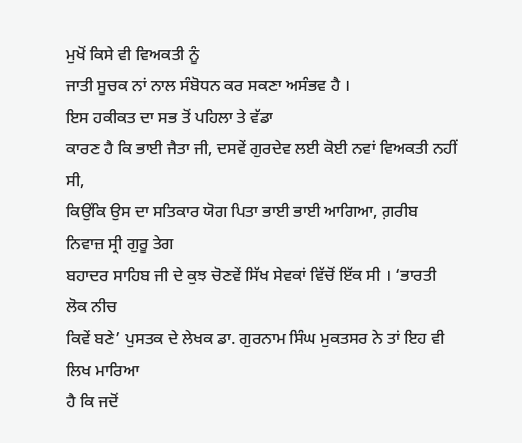ਮੁਖੋਂ ਕਿਸੇ ਵੀ ਵਿਅਕਤੀ ਨੂੰ
ਜਾਤੀ ਸੂਚਕ ਨਾਂ ਨਾਲ ਸੰਬੋਧਨ ਕਰ ਸਕਣਾ ਅਸੰਭਵ ਹੈ ।
ਇਸ ਹਕੀਕਤ ਦਾ ਸਭ ਤੋਂ ਪਹਿਲਾ ਤੇ ਵੱਡਾ
ਕਾਰਣ ਹੈ ਕਿ ਭਾਈ ਜੈਤਾ ਜੀ, ਦਸਵੇਂ ਗੁਰਦੇਵ ਲਈ ਕੋਈ ਨਵਾਂ ਵਿਅਕਤੀ ਨਹੀਂ ਸੀ,
ਕਿਉਂਕਿ ਉਸ ਦਾ ਸਤਿਕਾਰ ਯੋਗ ਪਿਤਾ ਭਾਈ ਭਾਈ ਆਗਿਆ, ਗ਼ਰੀਬ ਨਿਵਾਜ਼ ਸ੍ਰੀ ਗੁਰੂ ਤੇਗ
ਬਹਾਦਰ ਸਾਹਿਬ ਜੀ ਦੇ ਕੁਝ ਚੋਣਵੇਂ ਸਿੱਖ ਸੇਵਕਾਂ ਵਿੱਚੋਂ ਇੱਕ ਸੀ । ‘ਭਾਰਤੀ ਲੋਕ ਨੀਚ
ਕਿਵੇਂ ਬਣੇ’ ਪੁਸਤਕ ਦੇ ਲੇਖਕ ਡਾ. ਗੁਰਨਾਮ ਸਿੰਘ ਮੁਕਤਸਰ ਨੇ ਤਾਂ ਇਹ ਵੀ ਲਿਖ ਮਾਰਿਆ
ਹੈ ਕਿ ਜਦੋਂ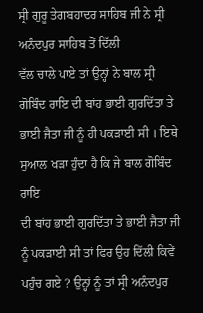ਸ੍ਰੀ ਗੁਰੂ ਤੇਗਬਹਾਦਰ ਸਾਹਿਬ ਜੀ ਨੇ ਸ੍ਰੀ ਅਨੰਦਪੁਰ ਸਾਹਿਬ ਤੋਂ ਦਿੱਲੀ
ਵੱਲ ਚਾਲੇ ਪਾਏ ਤਾਂ ਉਨ੍ਹਾਂ ਨੇ ਬਾਲ ਸ੍ਰੀ ਗੋਬਿੰਦ ਰਾਇ ਦੀ ਬਾਂਹ ਭਾਈ ਗੁਰਦਿੱਤਾ ਤੇ
ਭਾਈ ਜੈਤਾ ਜੀ ਨੂੰ ਹੀ ਪਕੜਾਈ ਸੀ । ਇਥੇ ਸੁਆਲ ਖੜਾ ਹੁੰਦਾ ਹੈ ਕਿ ਜੇ ਬਾਲ ਗੋਬਿੰਦ ਰਾਇ
ਦੀ ਬਾਂਹ ਭਾਈ ਗੁਰਦਿੱਤਾ ਤੇ ਭਾਈ ਜੈਤਾ ਜੀ ਨੂੰ ਪਕੜਾਈ ਸੀ ਤਾਂ ਫਿਰ ਉਹ ਦਿੱਲੀ ਕਿਵੇਂ
ਪਹੁੰਚ ਗਏ ? ਉਨ੍ਹਾਂ ਨੂੰ ਤਾਂ ਸ੍ਰੀ ਅਨੰਦਪੁਰ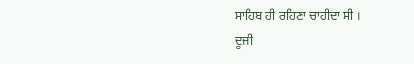ਸਾਹਿਬ ਹੀ ਰਹਿਣਾ ਚਾਹੀਦਾ ਸੀ ।
ਦੂਜੀ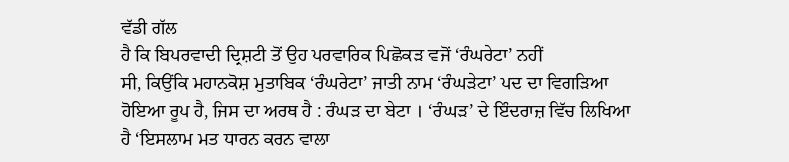ਵੱਡੀ ਗੱਲ
ਹੈ ਕਿ ਬਿਪਰਵਾਦੀ ਦ੍ਰਿਸ਼ਟੀ ਤੋਂ ਉਹ ਪਰਵਾਰਿਕ ਪਿਛੋਕੜ ਵਜੋਂ ‘ਰੰਘਰੇਟਾ’ ਨਹੀਂ
ਸੀ, ਕਿਉਂਕਿ ਮਹਾਨਕੋਸ਼ ਮੁਤਾਬਿਕ ‘ਰੰਘਰੇਟਾ’ ਜਾਤੀ ਨਾਮ ‘ਰੰਘੜੇਟਾ’ ਪਦ ਦਾ ਵਿਗੜਿਆ
ਹੋਇਆ ਰੂਪ ਹੈ, ਜਿਸ ਦਾ ਅਰਥ ਹੈ : ਰੰਘੜ ਦਾ ਬੇਟਾ । ‘ਰੰਘੜ’ ਦੇ ਇੰਦਰਾਜ਼ ਵਿੱਚ ਲਿਖਿਆ
ਹੈ ‘ਇਸਲਾਮ ਮਤ ਧਾਰਨ ਕਰਨ ਵਾਲਾ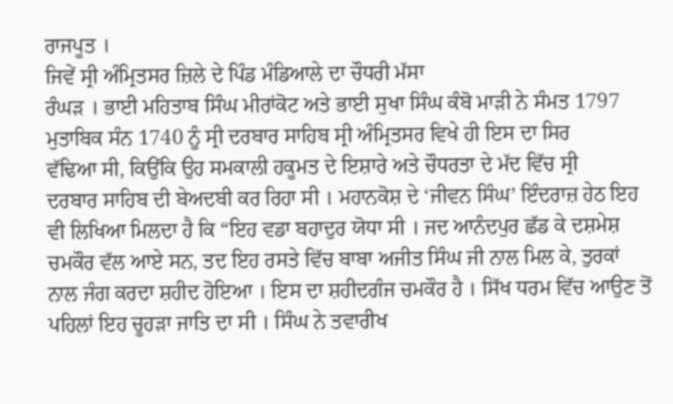ਰਾਜਪੂਤ ।
ਜਿਵੇਂ ਸ੍ਰੀ ਅੰਮ੍ਰਿਤਸਰ ਜ਼ਿਲੇ ਦੇ ਪਿੰਡ ਮੰਡਿਆਲੇ ਦਾ ਚੌਧਰੀ ਮੱਸਾ
ਰੰਘੜ । ਭਾਈ ਮਹਿਤਾਬ ਸਿੰਘ ਮੀਰਾਂਕੋਟ ਅਤੇ ਭਾਈ ਸੁਖਾ ਸਿੰਘ ਕੰਬੋ ਮਾੜੀ ਨੇ ਸੰਮਤ 1797
ਮੁਤਾਬਿਕ ਸੰਨ 1740 ਨੂੰ ਸ੍ਰੀ ਦਰਬਾਰ ਸਾਹਿਬ ਸ੍ਰੀ ਅੰਮ੍ਰਿਤਸਰ ਵਿਖੇ ਹੀ ਇਸ ਦਾ ਸਿਰ
ਵੱਢਿਆ ਸੀ, ਕਿਉਂਕਿ ਉਹ ਸਮਕਾਲੀ ਹਕੂਮਤ ਦੇ ਇਸ਼ਾਰੇ ਅਤੇ ਚੌਧਰਤਾ ਦੇ ਮੱਦ ਵਿੱਚ ਸ੍ਰੀ
ਦਰਬਾਰ ਸਾਹਿਬ ਦੀ ਬੇਅਦਬੀ ਕਰ ਰਿਹਾ ਸੀ । ਮਹਾਨਕੋਸ਼ ਦੇ ‘ਜੀਵਨ ਸਿੰਘ’ ਇੰਦਰਾਜ਼ ਹੇਠ ਇਹ
ਵੀ ਲਿਖਿਆ ਮਿਲਦਾ ਹੈ ਕਿ “ਇਹ ਵਡਾ ਬਹਾਦੁਰ ਯੋਧਾ ਸੀ । ਜਦ ਆਨੰਦਪੁਰ ਛੱਡ ਕੇ ਦਸ਼ਮੇਸ਼
ਚਮਕੌਰ ਵੱਲ ਆਏ ਸਨ, ਤਦ ਇਹ ਰਸਤੇ ਵਿੱਚ ਬਾਬਾ ਅਜੀਤ ਸਿੰਘ ਜੀ ਨਾਲ ਮਿਲ ਕੇ, ਤੁਰਕਾਂ
ਨਾਲ ਜੰਗ ਕਰਦਾ ਸ਼ਹੀਦ ਹੋਇਆ । ਇਸ ਦਾ ਸ਼ਹੀਦਗੰਜ ਚਮਕੌਰ ਹੈ । ਸਿੱਖ ਧਰਮ ਵਿੱਚ ਆਉਣ ਤੋਂ
ਪਹਿਲਾਂ ਇਹ ਚੂਹੜਾ ਜਾਤਿ ਦਾ ਸੀ । ਸਿੰਘ ਨੇ ਤਵਾਰੀਖ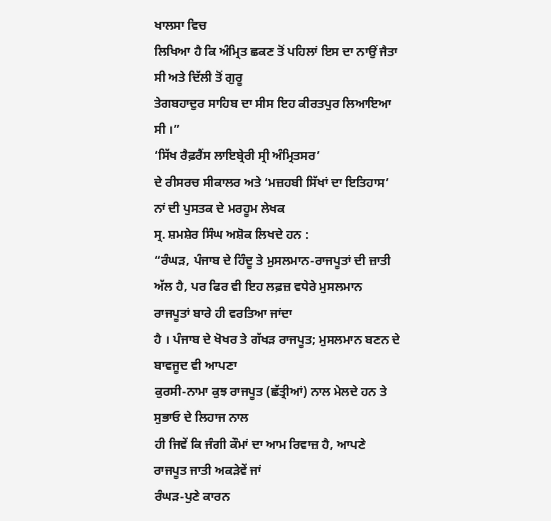ਖਾਲਸਾ ਵਿਚ
ਲਿਖਿਆ ਹੈ ਕਿ ਅੰਮ੍ਰਿਤ ਛਕਣ ਤੋਂ ਪਹਿਲਾਂ ਇਸ ਦਾ ਨਾਉਂ ਜੈਤਾ ਸੀ ਅਤੇ ਦਿੱਲੀ ਤੋਂ ਗੁਰੂ
ਤੇਗਬਹਾਦੁਰ ਸਾਹਿਬ ਦਾ ਸੀਸ ਇਹ ਕੀਰਤਪੁਰ ਲਿਆਇਆ ਸੀ ।”
‘ਸਿੱਖ ਰੈਫ਼ਰੈਂਸ ਲਾਇਬ੍ਰੇਰੀ ਸ੍ਰੀ ਅੰਮ੍ਰਿਤਸਰ’
ਦੇ ਰੀਸਰਚ ਸੀਕਾਲਰ ਅਤੇ ‘ਮਜ਼ਹਬੀ ਸਿੱਖਾਂ ਦਾ ਇਤਿਹਾਸ’ ਨਾਂ ਦੀ ਪੁਸਤਕ ਦੇ ਮਰਹੂਮ ਲੇਖਕ
ਸ੍ਰ. ਸ਼ਮਸ਼ੇਰ ਸਿੰਘ ਅਸ਼ੋਕ ਲਿਖਦੇ ਹਨ :
“ਰੰਘੜ, ਪੰਜਾਬ ਦੇ ਹਿੰਦੂ ਤੇ ਮੁਸਲਮਾਨ-ਰਾਜਪੂਤਾਂ ਦੀ ਜ਼ਾਤੀ
ਅੱਲ ਹੈ, ਪਰ ਫਿਰ ਵੀ ਇਹ ਲਫ਼ਜ਼ ਵਧੇਰੇ ਮੁਸਲਮਾਨ ਰਾਜਪੂਤਾਂ ਬਾਰੇ ਹੀ ਵਰਤਿਆ ਜਾਂਦਾ
ਹੈ । ਪੰਜਾਬ ਦੇ ਖੋਖਰ ਤੇ ਗੱਖੜ ਰਾਜਪੂਤ; ਮੁਸਲਮਾਨ ਬਣਨ ਦੇ ਬਾਵਜੂਦ ਵੀ ਆਪਣਾ
ਕੁਰਸੀ-ਨਾਮਾ ਕੁਝ ਰਾਜਪੂਤ (ਛੱਤ੍ਰੀਆਂ) ਨਾਲ ਮੇਲਦੇ ਹਨ ਤੇ ਸੁਭਾਓ ਦੇ ਲਿਹਾਜ ਨਾਲ
ਹੀ ਜਿਵੇਂ ਕਿ ਜੰਗੀ ਕੌਮਾਂ ਦਾ ਆਮ ਰਿਵਾਜ਼ ਹੈ, ਆਪਣੇ ਰਾਜਪੂਤ ਜਾਤੀ ਅਕੜੇਵੇਂ ਜਾਂ
ਰੰਘੜ-ਪੁਣੇ ਕਾਰਨ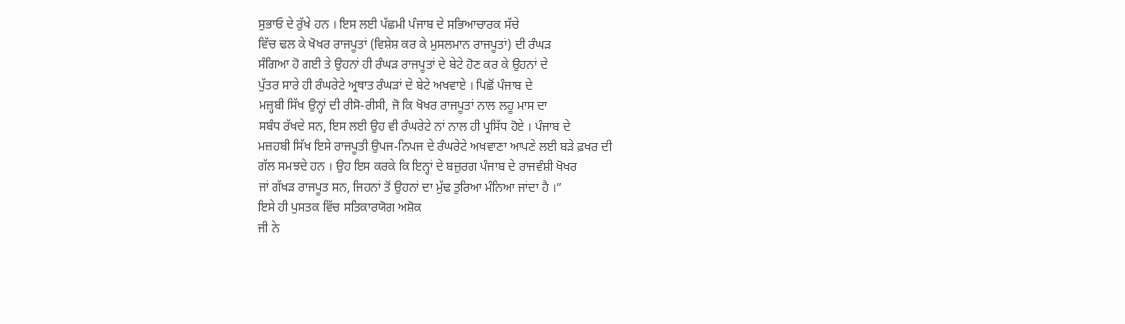ਸੁਭਾਓ ਦੇ ਰੁੱਖੇ ਹਨ । ਇਸ ਲਈ ਪੱਛਮੀ ਪੰਜਾਬ ਦੇ ਸਭਿਆਚਾਰਕ ਸੱਚੇ
ਵਿੱਚ ਢਲ ਕੇ ਖੋਖਰ ਰਾਜਪੂਤਾਂ (ਵਿਸ਼ੇਸ਼ ਕਰ ਕੇ ਮੁਸਲਮਾਨ ਰਾਜਪੂਤਾਂ) ਦੀ ਰੰਘੜ
ਸੰਗਿਆ ਹੋ ਗਈ ਤੇ ਉਹਨਾਂ ਹੀ ਰੰਘੜ ਰਾਜਪੂਤਾਂ ਦੇ ਬੇਟੇ ਹੋਣ ਕਰ ਕੇ ਉਹਨਾਂ ਦੇ
ਪੁੱਤਰ ਸਾਰੇ ਹੀ ਰੰਘਰੇਟੇ ਅ੍ਰਥਾਤ ਰੰਘੜਾਂ ਦੇ ਬੇਟੇ ਅਖਵਾਏ । ਪਿਛੋਂ ਪੰਜਾਬ ਦੇ
ਮਜ਼੍ਹਬੀ ਸਿੱਖ ਉਨ੍ਹਾਂ ਦੀ ਰੀਸੋ-ਰੀਸੀ, ਜੋ ਕਿ ਖੋਖਰ ਰਾਜਪੂਤਾਂ ਨਾਲ ਲਹੂ ਮਾਸ ਦਾ
ਸਬੰਧ ਰੱਖਦੇ ਸਨ, ਇਸ ਲਈ ਉਹ ਵੀ ਰੰਘਰੇਟੇ ਨਾਂ ਨਾਲ ਹੀ ਪ੍ਰਸਿੱਧ ਹੋਏ । ਪੰਜਾਬ ਦੇ
ਮਜ਼ਹਬੀ ਸਿੱਖ ਇਸੇ ਰਾਜਪੂਤੀ ਉਪਜ-ਨਿਪਜ ਦੇ ਰੰਘਰੇਟੇ ਅਖਵਾਣਾ ਆਪਣੇ ਲਈ ਬੜੇ ਫ਼ਖਰ ਦੀ
ਗੱਲ ਸਮਝਦੇ ਹਨ । ਉਹ ਇਸ ਕਰਕੇ ਕਿ ਇਨ੍ਹਾਂ ਦੇ ਬਜ਼ੁਰਗ ਪੰਜਾਬ ਦੇ ਰਾਜਵੰਸ਼ੀ ਖੋਖਰ
ਜਾਂ ਗੱਖੜ ਰਾਜਪੂਤ ਸਨ, ਜਿਹਨਾਂ ਤੋਂ ਉਹਨਾਂ ਦਾ ਮੁੱਢ ਤੁਰਿਆ ਮੰਨਿਆ ਜਾਂਦਾ ਹੈ ।”
ਇਸੇ ਹੀ ਪੁਸਤਕ ਵਿੱਚ ਸਤਿਕਾਰਯੋਗ ਅਸ਼ੋਕ
ਜੀ ਨੇ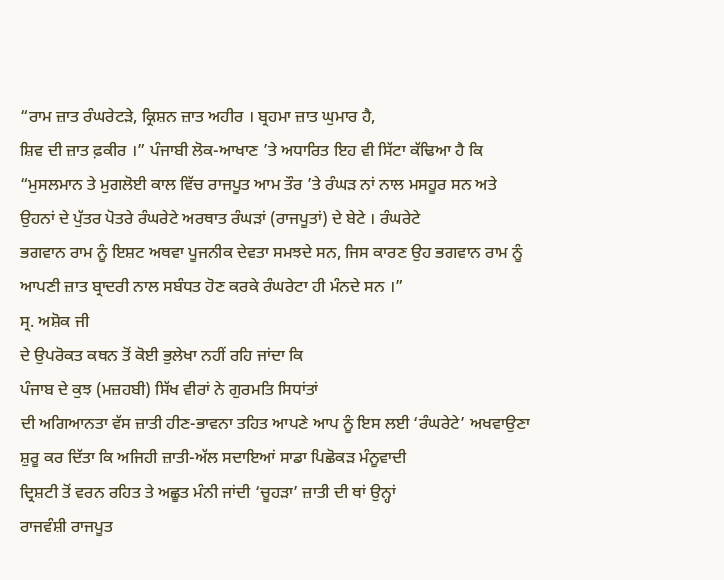“ਰਾਮ ਜ਼ਾਤ ਰੰਘਰੇਟੜੇ, ਕ੍ਰਿਸ਼ਨ ਜ਼ਾਤ ਅਹੀਰ । ਬ੍ਰਹਮਾ ਜ਼ਾਤ ਘੁਮਾਰ ਹੈ,
ਸ਼ਿਵ ਦੀ ਜ਼ਾਤ ਫ਼ਕੀਰ ।” ਪੰਜਾਬੀ ਲੋਕ-ਆਖਾਣ ’ਤੇ ਅਧਾਰਿਤ ਇਹ ਵੀ ਸਿੱਟਾ ਕੱਢਿਆ ਹੈ ਕਿ
“ਮੁਸਲਮਾਨ ਤੇ ਮੁਗਲੋਈ ਕਾਲ ਵਿੱਚ ਰਾਜਪੂਤ ਆਮ ਤੌਰ ’ਤੇ ਰੰਘੜ ਨਾਂ ਨਾਲ ਮਸਹੂਰ ਸਨ ਅਤੇ
ਉਹਨਾਂ ਦੇ ਪੁੱਤਰ ਪੋਤਰੇ ਰੰਘਰੇਟੇ ਅਰਥਾਤ ਰੰਘੜਾਂ (ਰਾਜਪੂਤਾਂ) ਦੇ ਬੇਟੇ । ਰੰਘਰੇਟੇ
ਭਗਵਾਨ ਰਾਮ ਨੂੰ ਇਸ਼ਟ ਅਥਵਾ ਪੂਜਨੀਕ ਦੇਵਤਾ ਸਮਝਦੇ ਸਨ, ਜਿਸ ਕਾਰਣ ਉਹ ਭਗਵਾਨ ਰਾਮ ਨੂੰ
ਆਪਣੀ ਜ਼ਾਤ ਬ੍ਰਾਦਰੀ ਨਾਲ ਸਬੰਧਤ ਹੋਣ ਕਰਕੇ ਰੰਘਰੇਟਾ ਹੀ ਮੰਨਦੇ ਸਨ ।”
ਸ੍ਰ. ਅਸ਼ੋਕ ਜੀ
ਦੇ ਉਪਰੋਕਤ ਕਥਨ ਤੋਂ ਕੋਈ ਭੁਲੇਖਾ ਨਹੀਂ ਰਹਿ ਜਾਂਦਾ ਕਿ
ਪੰਜਾਬ ਦੇ ਕੁਝ (ਮਜ਼ਹਬੀ) ਸਿੱਖ ਵੀਰਾਂ ਨੇ ਗੁਰਮਤਿ ਸਿਧਾਂਤਾਂ
ਦੀ ਅਗਿਆਨਤਾ ਵੱਸ ਜ਼ਾਤੀ ਹੀਣ-ਭਾਵਨਾ ਤਹਿਤ ਆਪਣੇ ਆਪ ਨੂੰ ਇਸ ਲਈ ‘ਰੰਘਰੇਟੇ’ ਅਖਵਾਉਣਾ
ਸ਼ੁਰੂ ਕਰ ਦਿੱਤਾ ਕਿ ਅਜਿਹੀ ਜ਼ਾਤੀ-ਅੱਲ ਸਦਾਇਆਂ ਸਾਡਾ ਪਿਛੋਕੜ ਮੰਨੂਵਾਦੀ
ਦ੍ਰਿਸ਼ਟੀ ਤੋਂ ਵਰਨ ਰਹਿਤ ਤੇ ਅਛੂਤ ਮੰਨੀ ਜਾਂਦੀ ‘ਚੂਹੜਾ’ ਜ਼ਾਤੀ ਦੀ ਥਾਂ ਉਨ੍ਹਾਂ
ਰਾਜਵੰਸ਼ੀ ਰਾਜਪੂਤ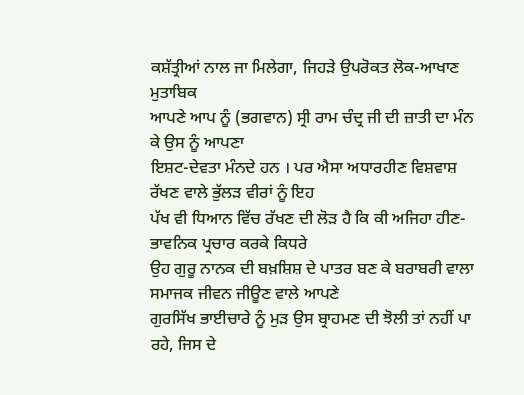ਕਸ਼ੱਤ੍ਰੀਆਂ ਨਾਲ ਜਾ ਮਿਲੇਗਾ, ਜਿਹੜੇ ਉਪਰੋਕਤ ਲੋਕ-ਆਖਾਣ ਮੁਤਾਬਿਕ
ਆਪਣੇ ਆਪ ਨੂੰ (ਭਗਵਾਨ) ਸ੍ਰੀ ਰਾਮ ਚੰਦ੍ਰ ਜੀ ਦੀ ਜ਼ਾਤੀ ਦਾ ਮੰਨ ਕੇ ਉਸ ਨੂੰ ਆਪਣਾ
ਇਸ਼ਟ-ਦੇਵਤਾ ਮੰਨਦੇ ਹਨ । ਪਰ ਐਸਾ ਅਧਾਰਹੀਣ ਵਿਸ਼ਵਾਸ਼ ਰੱਖਣ ਵਾਲੇ ਭੁੱਲੜ ਵੀਰਾਂ ਨੂੰ ਇਹ
ਪੱਖ ਵੀ ਧਿਆਨ ਵਿੱਚ ਰੱਖਣ ਦੀ ਲੋੜ ਹੈ ਕਿ ਕੀ ਅਜਿਹਾ ਹੀਣ-ਭਾਵਨਿਕ ਪ੍ਰਚਾਰ ਕਰਕੇ ਕਿਧਰੇ
ਉਹ ਗੁਰੂ ਨਾਨਕ ਦੀ ਬਖ਼ਸ਼ਿਸ਼ ਦੇ ਪਾਤਰ ਬਣ ਕੇ ਬਰਾਬਰੀ ਵਾਲਾ ਸਮਾਜਕ ਜੀਵਨ ਜੀਊਣ ਵਾਲੇ ਆਪਣੇ
ਗੁਰਸਿੱਖ ਭਾਈਚਾਰੇ ਨੂੰ ਮੁੜ ਉਸ ਬ੍ਰਾਹਮਣ ਦੀ ਝੋਲੀ ਤਾਂ ਨਹੀਂ ਪਾ ਰਹੇ, ਜਿਸ ਦੇ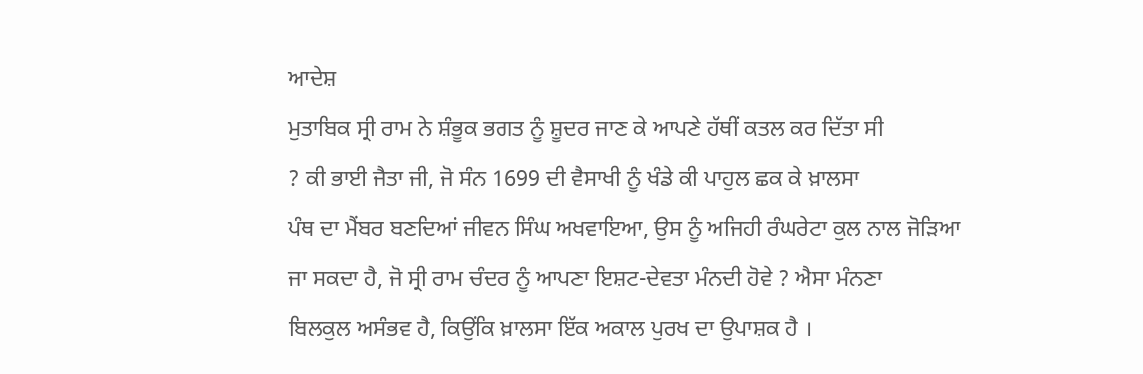ਆਦੇਸ਼
ਮੁਤਾਬਿਕ ਸ੍ਰੀ ਰਾਮ ਨੇ ਸ਼ੰਭੂਕ ਭਗਤ ਨੂੰ ਸ਼ੂਦਰ ਜਾਣ ਕੇ ਆਪਣੇ ਹੱਥੀਂ ਕਤਲ ਕਰ ਦਿੱਤਾ ਸੀ
? ਕੀ ਭਾਈ ਜੈਤਾ ਜੀ, ਜੋ ਸੰਨ 1699 ਦੀ ਵੈਸਾਖੀ ਨੂੰ ਖੰਡੇ ਕੀ ਪਾਹੁਲ ਛਕ ਕੇ ਖ਼ਾਲਸਾ
ਪੰਥ ਦਾ ਮੈਂਬਰ ਬਣਦਿਆਂ ਜੀਵਨ ਸਿੰਘ ਅਖਵਾਇਆ, ਉਸ ਨੂੰ ਅਜਿਹੀ ਰੰਘਰੇਟਾ ਕੁਲ ਨਾਲ ਜੋੜਿਆ
ਜਾ ਸਕਦਾ ਹੈ, ਜੋ ਸ੍ਰੀ ਰਾਮ ਚੰਦਰ ਨੂੰ ਆਪਣਾ ਇਸ਼ਟ-ਦੇਵਤਾ ਮੰਨਦੀ ਹੋਵੇ ? ਐਸਾ ਮੰਨਣਾ
ਬਿਲਕੁਲ ਅਸੰਭਵ ਹੈ, ਕਿਉਂਕਿ ਖ਼ਾਲਸਾ ਇੱਕ ਅਕਾਲ ਪੁਰਖ ਦਾ ਉਪਾਸ਼ਕ ਹੈ ।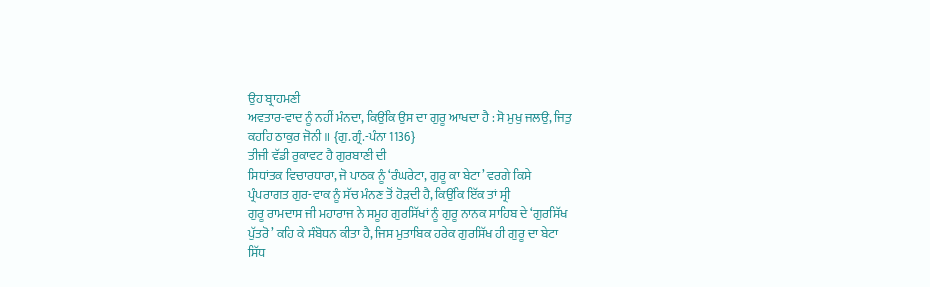ਉਹ ਬ੍ਰਾਹਮਣੀ
ਅਵਤਾਰ-ਵਾਦ ਨੂੰ ਨਹੀਂ ਮੰਨਦਾ, ਕਿਉਂਕਿ ਉਸ ਦਾ ਗੁਰੂ ਆਖਦਾ ਹੈ : ਸੋ ਮੁਖੁ ਜਲਉ, ਜਿਤੁ
ਕਹਹਿ ਠਾਕੁਰ ਜੋਨੀ ॥ {ਗੁ.ਗ੍ਰੰ.-ਪੰਨਾ 1136}
ਤੀਜੀ ਵੱਡੀ ਰੁਕਾਵਟ ਹੈ ਗੁਰਬਾਣੀ ਦੀ
ਸਿਧਾਂਤਕ ਵਿਚਾਰਧਾਰਾ, ਜੋ ਪਾਠਕ ਨੂੰ ‘ਰੰਘਰੇਟਾ, ਗੁਰੂ ਕਾ ਬੇਟਾ’ ਵਰਗੇ ਕਿਸੇ
ਪ੍ਰੰਪਰਾਗਤ ਗੁਰ-ਵਾਕ ਨੂੰ ਸੱਚ ਮੰਨਣ ਤੋਂ ਹੋੜਦੀ ਹੈ, ਕਿਉਂਕਿ ਇੱਕ ਤਾਂ ਸ੍ਰੀ
ਗੁਰੂ ਰਾਮਦਾਸ ਜੀ ਮਹਾਰਾਜ ਨੇ ਸਮੂਹ ਗੁਰਸਿੱਖਾਂ ਨੂੰ ਗੁਰੂ ਨਾਨਕ ਸਾਹਿਬ ਦੇ ‘ਗੁਰਸਿੱਖ
ਪੁੱਤਰੋ’ ਕਹਿ ਕੇ ਸੰਬੋਧਨ ਕੀਤਾ ਹੈ, ਜਿਸ ਮੁਤਾਬਿਕ ਹਰੇਕ ਗੁਰਸਿੱਖ ਹੀ ਗੁਰੂ ਦਾ ਬੇਟਾ
ਸਿੱਧ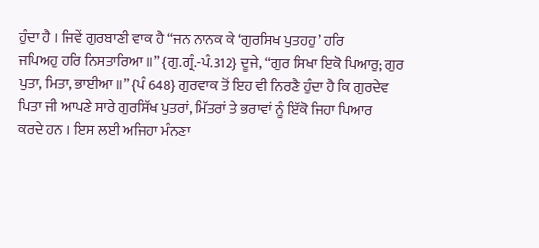ਹੁੰਦਾ ਹੈ । ਜਿਵੇਂ ਗੁਰਬਾਣੀ ਵਾਕ ਹੈ “ਜਨ ਨਾਨਕ ਕੇ ‘ਗੁਰਸਿਖ ਪੁਤਹਹੁ’ ਹਰਿ
ਜਪਿਅਹੁ ਹਰਿ ਨਿਸਤਾਰਿਆ ॥” {ਗੁ.ਗ੍ਰੰ.-ਪੰ.312} ਦੂਜੇ, “ਗੁਰ ਸਿਖਾ ਇਕੋ ਪਿਆਰੁ; ਗੁਰ
ਪੁਤਾ, ਮਿਤਾ, ਭਾਈਆ ॥” {ਪੰ 648} ਗੁਰਵਾਕ ਤੋਂ ਇਹ ਵੀ ਨਿਰਣੈ ਹੁੰਦਾ ਹੈ ਕਿ ਗੁਰਦੇਵ
ਪਿਤਾ ਜੀ ਆਪਣੇ ਸਾਰੇ ਗੁਰਸਿੱਖ ਪੁਤਰਾਂ, ਮਿੱਤਰਾਂ ਤੇ ਭਰਾਵਾਂ ਨੂੰ ਇੱਕੋ ਜਿਹਾ ਪਿਆਰ
ਕਰਦੇ ਹਨ । ਇਸ ਲਈ ਅਜਿਹਾ ਮੰਨਣਾ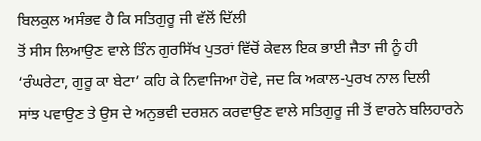ਬਿਲਕੁਲ ਅਸੰਭਵ ਹੈ ਕਿ ਸਤਿਗੁਰੂ ਜੀ ਵੱਲੋਂ ਦਿੱਲੀ
ਤੋਂ ਸੀਸ ਲਿਆਉਣ ਵਾਲੇ ਤਿੰਨ ਗੁਰਸਿੱਖ ਪੁਤਰਾਂ ਵਿੱਚੋਂ ਕੇਵਲ ਇਕ ਭਾਈ ਜੈਤਾ ਜੀ ਨੂੰ ਹੀ
‘ਰੰਘਰੇਟਾ, ਗੁਰੂ ਕਾ ਬੇਟਾ’ ਕਹਿ ਕੇ ਨਿਵਾਜਿਆ ਹੋਵੇ, ਜਦ ਕਿ ਅਕਾਲ-ਪੁਰਖ ਨਾਲ ਦਿਲੀ
ਸਾਂਝ ਪਵਾਉਣ ਤੇ ਉਸ ਦੇ ਅਨੁਭਵੀ ਦਰਸ਼ਨ ਕਰਵਾਉਣ ਵਾਲੇ ਸਤਿਗੁਰੂ ਜੀ ਤੋਂ ਵਾਰਨੇ ਬਲਿਹਾਰਨੇ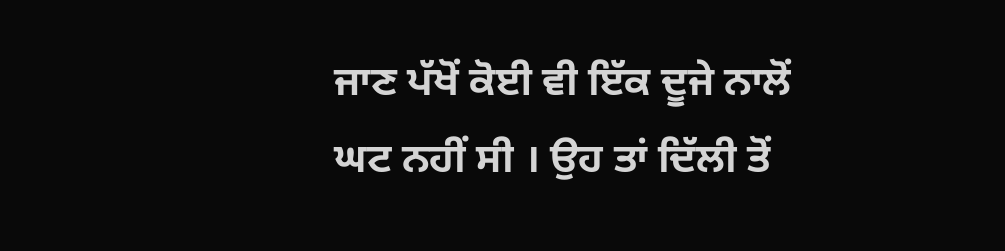ਜਾਣ ਪੱਖੋਂ ਕੋਈ ਵੀ ਇੱਕ ਦੂਜੇ ਨਾਲੋਂ ਘਟ ਨਹੀਂ ਸੀ । ਉਹ ਤਾਂ ਦਿੱਲੀ ਤੋਂ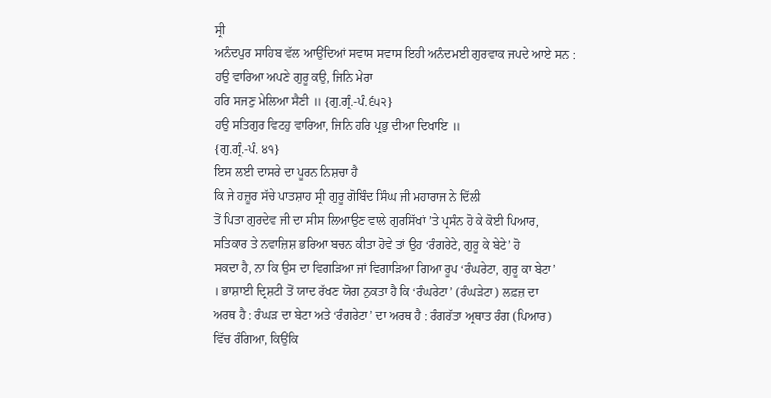ਸ੍ਰੀ
ਅਨੰਦਪੁਰ ਸਾਹਿਬ ਵੱਲ ਆਉਂਦਿਆਂ ਸਵਾਸ ਸਵਾਸ ਇਹੀ ਅਨੰਦਮਈ ਗੁਰਵਾਕ ਜਪਦੇ ਆਏ ਸਨ :
ਹਉ ਵਾਰਿਆ ਅਪਣੇ ਗੁਰੂ ਕਉ, ਜਿਨਿ ਮੇਰਾ
ਹਰਿ ਸਜਣੁ ਮੇਲਿਆ ਸੈਣੀ ॥ {ਗੁ.ਗ੍ਰੰ.-ਪੰ.੬੫੨}
ਹਉ ਸਤਿਗੁਰ ਵਿਟਹੁ ਵਾਰਿਆ, ਜਿਨਿ ਹਰਿ ਪ੍ਰਭੁ ਦੀਆ ਦਿਖਾਇ ॥
{ਗੁ.ਗ੍ਰੰ.-ਪੰ. ੪੧}
ਇਸ ਲਈ ਦਾਸਰੇ ਦਾ ਪੂਰਨ ਨਿਸ਼ਚਾ ਹੈ
ਕਿ ਜੇ ਹਜ਼ੂਰ ਸੱਚੇ ਪਾਤਸ਼ਾਹ ਸ੍ਰੀ ਗੁਰੂ ਗੋਬਿੰਦ ਸਿੰਘ ਜੀ ਮਹਾਰਾਜ ਨੇ ਦਿੱਲੀ
ਤੋਂ ਪਿਤਾ ਗੁਰਦੇਵ ਜੀ ਦਾ ਸੀਸ ਲਿਆਉਣ ਵਾਲੇ ਗੁਰਸਿੱਖਾਂ ’ਤੇ ਪ੍ਰਸੰਨ ਹੋ ਕੇ ਕੋਈ ਪਿਆਰ,
ਸਤਿਕਾਰ ਤੇ ਨਵਾਜ਼ਿਸ਼ ਭਰਿਆ ਬਚਨ ਕੀਤਾ ਹੋਵੇ ਤਾਂ ਉਹ ‘ਰੰਗਰੇਟੇ, ਗੁਰੂ ਕੇ ਬੇਟੇ’ ਹੋ
ਸਕਦਾ ਹੈ, ਨਾ ਕਿ ਉਸ ਦਾ ਵਿਗੜਿਆ ਜਾਂ ਵਿਗਾੜਿਆ ਗਿਆ ਰੂਪ ‘ਰੰਘਰੇਟਾ, ਗੁਰੂ ਕਾ ਬੇਟਾ’
। ਭਾਸ਼ਾਈ ਦ੍ਰਿਸ਼ਟੀ ਤੋਂ ਯਾਦ ਰੱਖਣ ਯੋਗ ਨੁਕਤਾ ਹੈ ਕਿ ‘ਰੰਘਰੇਟਾ’ (ਰੰਘੜੇਟਾ) ਲਫ਼ਜ਼ ਦਾ
ਅਰਥ ਹੈ : ਰੰਘੜ ਦਾ ਬੇਟਾ ਅਤੇ ‘ਰੰਗਰੇਟਾ’ ਦਾ ਅਰਥ ਹੈ : ਰੰਗਰੱਤਾ ਅ੍ਰਥਾਤ ਰੰਗ (ਪਿਆਰ)
ਵਿੱਚ ਰੰਗਿਆ, ਕਿਉਂਕਿ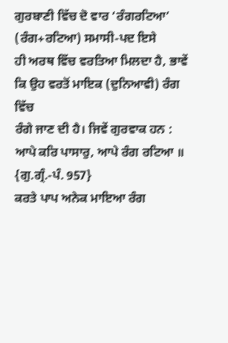ਗੁਰਬਾਣੀ ਵਿੱਚ ਦੋ ਵਾਰ ‘ਰੰਗਰਟਿਆ’ (ਰੰਗ+ਰਟਿਆ) ਸਮਾਸੀ-ਪਦ ਇਸੇ
ਹੀ ਅਰਥ ਵਿੱਚ ਵਰਤਿਆ ਮਿਲਦਾ ਹੈ, ਭਾਵੇਂ ਕਿ ਉਹ ਵਰਤੋਂ ਮਾਇਕ (ਦੁਨਿਆਵੀ) ਰੰਗ ਵਿੱਚ
ਰੰਗੇ ਜਾਣ ਦੀ ਹੈ। ਜਿਵੇਂ ਗੁਰਵਾਕ ਹਨ :
ਆਪੇ ਕਰਿ ਪਾਸਾਰੁ, ਆਪੇ ਰੰਗ ਰਟਿਆ ॥
{ਗੁ.ਗ੍ਰੰ.-ਪੰ. 957}
ਕਰਤੇ ਪਾਪ ਅਨੇਕ ਮਾਇਆ ਰੰਗ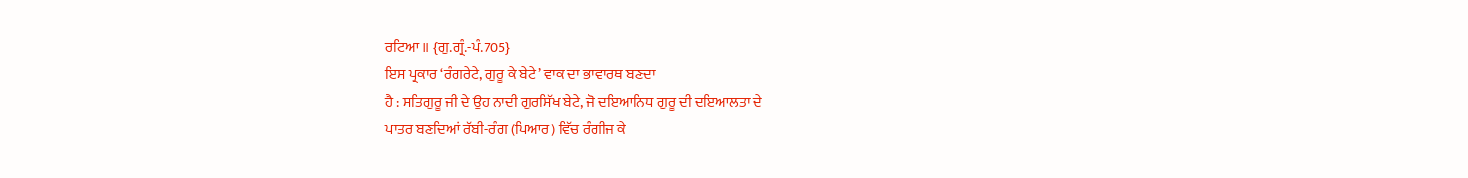ਰਟਿਆ ॥ {ਗੁ.ਗ੍ਰੰ.-ਪੰ.705}
ਇਸ ਪ੍ਰਕਾਰ ‘ਰੰਗਰੇਟੇ, ਗੁਰੂ ਕੇ ਬੇਟੇ’ ਵਾਕ ਦਾ ਭਾਵਾਰਥ ਬਣਦਾ
ਹੈ : ਸਤਿਗੁਰੂ ਜੀ ਦੇ ਉਹ ਨਾਦੀ ਗੁਰਸਿੱਖ ਬੇਟੇ, ਜੋ ਦਇਆਨਿਧ ਗੁਰੂ ਦੀ ਦਇਆਲਤਾ ਦੇ
ਪਾਤਰ ਬਣਦਿਆਂ ਰੱਬੀ-ਰੰਗ (ਪਿਆਰ) ਵਿੱਚ ਰੰਗੀਜ ਕੇ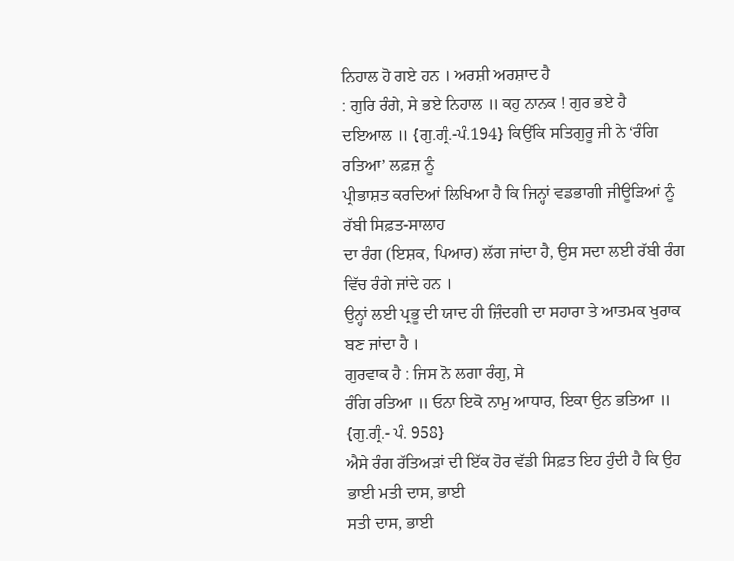ਨਿਹਾਲ ਹੋ ਗਏ ਹਨ । ਅਰਸ਼ੀ ਅਰਸ਼ਾਦ ਹੈ
: ਗੁਰਿ ਰੰਗੇ, ਸੇ ਭਏ ਨਿਹਾਲ ॥ ਕਹੁ ਨਾਨਕ ! ਗੁਰ ਭਏ ਹੈ
ਦਇਆਲ ॥ {ਗੁ.ਗ੍ਰੰ.-ਪੰ.194} ਕਿਉਂਕਿ ਸਤਿਗੁਰੂ ਜੀ ਨੇ ‘ਰੰਗਿ ਰਤਿਆ’ ਲਫ਼ਜ਼ ਨੂੰ
ਪ੍ਰੀਭਾਸ਼ਤ ਕਰਦਿਆਂ ਲਿਖਿਆ ਹੈ ਕਿ ਜਿਨ੍ਹਾਂ ਵਡਭਾਗੀ ਜੀਊੜਿਆਂ ਨੂੰ ਰੱਬੀ ਸਿਫ਼ਤ-ਸਾਲਾਹ
ਦਾ ਰੰਗ (ਇਸ਼ਕ, ਪਿਆਰ) ਲੱਗ ਜਾਂਦਾ ਹੈ, ਉਸ ਸਦਾ ਲਈ ਰੱਬੀ ਰੰਗ ਵਿੱਚ ਰੰਗੇ ਜਾਂਦੇ ਹਨ ।
ਉਨ੍ਹਾਂ ਲਈ ਪ੍ਰਭੂ ਦੀ ਯਾਦ ਹੀ ਜ਼ਿੰਦਗੀ ਦਾ ਸਹਾਰਾ ਤੇ ਆਤਮਕ ਖੁਰਾਕ ਬਣ ਜਾਂਦਾ ਹੈ ।
ਗੁਰਵਾਕ ਹੈ : ਜਿਸ ਨੋ ਲਗਾ ਰੰਗੁ, ਸੇ
ਰੰਗਿ ਰਤਿਆ ॥ ਓਨਾ ਇਕੋ ਨਾਮੁ ਆਧਾਰ, ਇਕਾ ਉਨ ਭਤਿਆ ॥ {ਗੁ.ਗ੍ਰੰ.- ਪੰ. 958}
ਐਸੇ ਰੰਗ ਰੱਤਿਅੜਾਂ ਦੀ ਇੱਕ ਹੋਰ ਵੱਡੀ ਸਿਫ਼ਤ ਇਹ ਹੁੰਦੀ ਹੈ ਕਿ ਉਹ ਭਾਈ ਮਤੀ ਦਾਸ, ਭਾਈ
ਸਤੀ ਦਾਸ, ਭਾਈ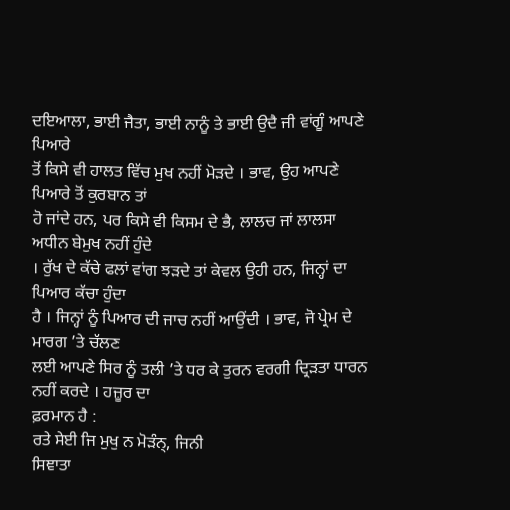ਦਇਆਲਾ, ਭਾਈ ਜੈਤਾ, ਭਾਈ ਨਾਨੂੰ ਤੇ ਭਾਈ ਉਦੈ ਜੀ ਵਾਂਗੂੰ ਆਪਣੇ ਪਿਆਰੇ
ਤੋਂ ਕਿਸੇ ਵੀ ਹਾਲਤ ਵਿੱਚ ਮੁਖ ਨਹੀਂ ਮੋੜਦੇ । ਭਾਵ, ਉਹ ਆਪਣੇ ਪਿਆਰੇ ਤੋਂ ਕੁਰਬਾਨ ਤਾਂ
ਹੋ ਜਾਂਦੇ ਹਨ, ਪਰ ਕਿਸੇ ਵੀ ਕਿਸਮ ਦੇ ਭੈ, ਲਾਲਚ ਜਾਂ ਲਾਲਸਾ ਅਧੀਨ ਬੇਮੁਖ ਨਹੀਂ ਹੁੰਦੇ
। ਰੁੱਖ ਦੇ ਕੱਚੇ ਫਲਾਂ ਵਾਂਗ ਝੜਦੇ ਤਾਂ ਕੇਵਲ ਉਹੀ ਹਨ, ਜਿਨ੍ਹਾਂ ਦਾ ਪਿਆਰ ਕੱਚਾ ਹੁੰਦਾ
ਹੈ । ਜਿਨ੍ਹਾਂ ਨੂੰ ਪਿਆਰ ਦੀ ਜਾਚ ਨਹੀਂ ਆਉਂਦੀ । ਭਾਵ, ਜੋ ਪ੍ਰੇਮ ਦੇ ਮਾਰਗ ’ਤੇ ਚੱਲਣ
ਲਈ ਆਪਣੇ ਸਿਰ ਨੂੰ ਤਲੀ ’ਤੇ ਧਰ ਕੇ ਤੁਰਨ ਵਰਗੀ ਦ੍ਰਿੜਤਾ ਧਾਰਨ ਨਹੀਂ ਕਰਦੇ । ਹਜ਼ੂਰ ਦਾ
ਫ਼ਰਮਾਨ ਹੈ :
ਰਤੇ ਸੇਈ ਜਿ ਮੁਖੁ ਨ ਮੋੜੰਨ੍, ਜਿਨੀ
ਸਿਞਾਤਾ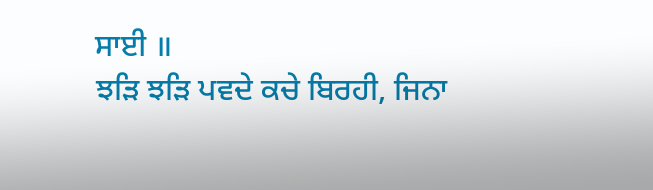ਸਾਈ ॥
ਝੜਿ ਝੜਿ ਪਵਦੇ ਕਚੇ ਬਿਰਹੀ, ਜਿਨਾ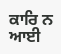ਕਾਰਿ ਨ ਆਈ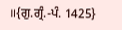॥{ਗੁ.ਗ੍ਰੰ.-ਪੰ. 1425}